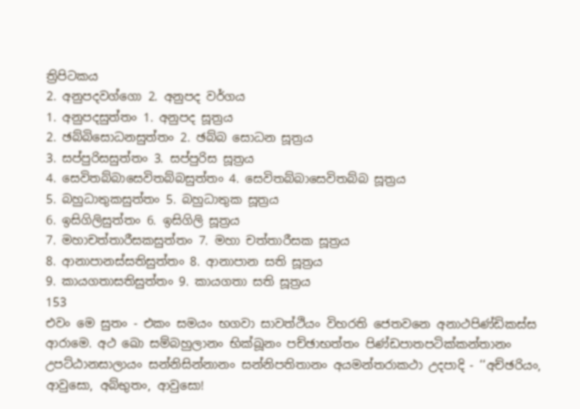ත්‍රිපිටකය
2. අනුපදවග්ගො 2. අනුපද වර්ගය
1. අනුපදසුත්තං 1. අනුපද සූත්‍රය
2. ඡබ්බිසොධනසුත්තං 2. ඡබ්බ සොධන සූත්‍රය
3. සප්පුරිසසුත්තං 3. සප්පුරිස සූත්‍රය
4. සෙවිතබ්බාසෙවිතබ්බසුත්තං 4. සෙවිතබ්බාසෙවිතබ්බ සූත්‍රය
5. බහුධාතුකසුත්තං 5. බහුධාතුක සූත්‍රය
6. ඉසිගිලිසුත්තං 6. ඉසිගිලි සූත්‍රය
7. මහාචත්තාරීසකසුත්තං 7. මහා චත්තාරීසක සූත්‍රය
8. ආනාපානස්සතිසුත්තං 8. ආනාපාන සති සූත්‍රය
9. කායගතාසතිසුත්තං 9. කායගතා සති සූත්‍රය
153
එවං මෙ සුතං - එකං සමයං භගවා සාවත්ථියං විහරති ජෙතවනෙ අනාථපිණ්ඩිකස්ස ආරාමෙ. අථ ඛො සම්බහුලානං භික්ඛූනං පච්ඡාභත්තං පිණ්ඩපාතපටික්කන්තානං උපට්ඨානසාලායං සන්නිසින්නානං සන්නිපතිතානං අයමන්තරාකථා උදපාදි - ‘‘අච්ඡරියං, ආවුසො, අබ්භුතං, ආවුසො!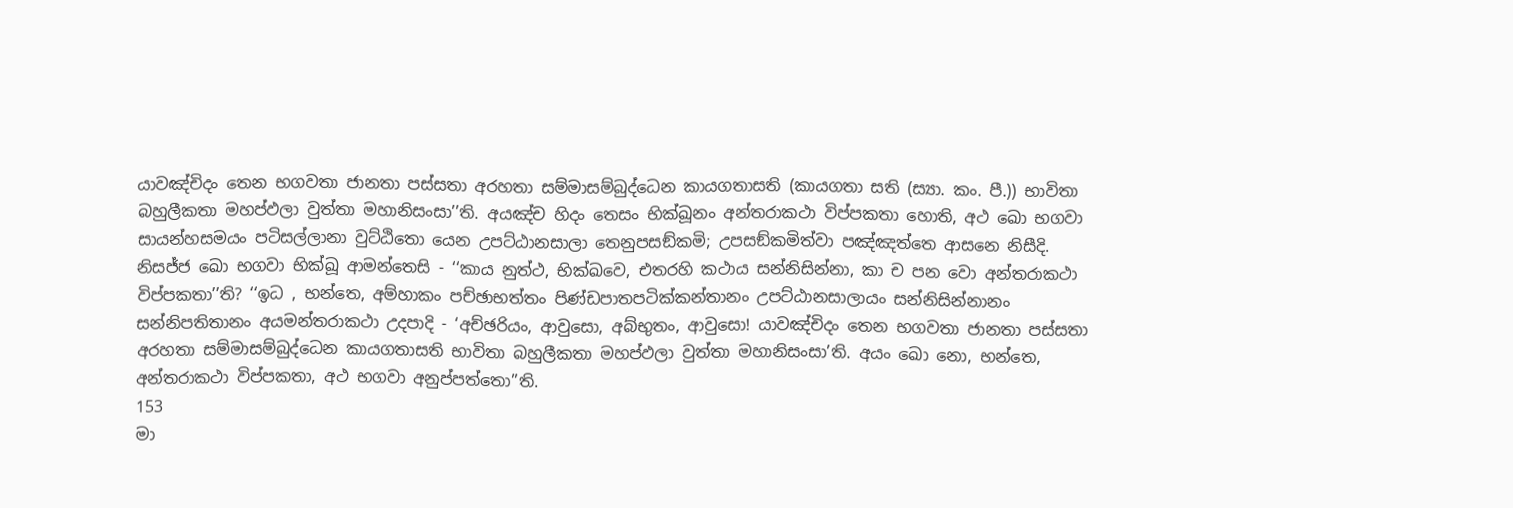යාවඤ්චිදං තෙන භගවතා ජානතා පස්සතා අරහතා සම්මාසම්බුද්ධෙන කායගතාසති (කායගතා සති (ස්‍යා. කං. පී.)) භාවිතා බහුලීකතා මහප්ඵලා වුත්තා මහානිසංසා’’ති. අයඤ්ච හිදං තෙසං භික්ඛූනං අන්තරාකථා විප්පකතා හොති, අථ ඛො භගවා සායන්හසමයං පටිසල්ලානා වුට්ඨිතො යෙන උපට්ඨානසාලා තෙනුපසඞ්කමි; උපසඞ්කමිත්වා පඤ්ඤත්තෙ ආසනෙ නිසීදි. නිසජ්ජ ඛො භගවා භික්ඛූ ආමන්තෙසි - ‘‘කාය නුත්ථ, භික්ඛවෙ, එතරහි කථාය සන්නිසින්නා, කා ච පන වො අන්තරාකථා විප්පකතා’’ති? ‘‘ඉධ , භන්තෙ, අම්හාකං පච්ඡාභත්තං පිණ්ඩපාතපටික්කන්තානං උපට්ඨානසාලායං සන්නිසින්නානං සන්නිපතිතානං අයමන්තරාකථා උදපාදි - ‘අච්ඡරියං, ආවුසො, අබ්භුතං, ආවුසො! යාවඤ්චිදං තෙන භගවතා ජානතා පස්සතා අරහතා සම්මාසම්බුද්ධෙන කායගතාසති භාවිතා බහුලීකතා මහප්ඵලා වුත්තා මහානිසංසා’ති. අයං ඛො නො, භන්තෙ, අන්තරාකථා විප්පකතා, අථ භගවා අනුප්පත්තො’’ති.
153
මා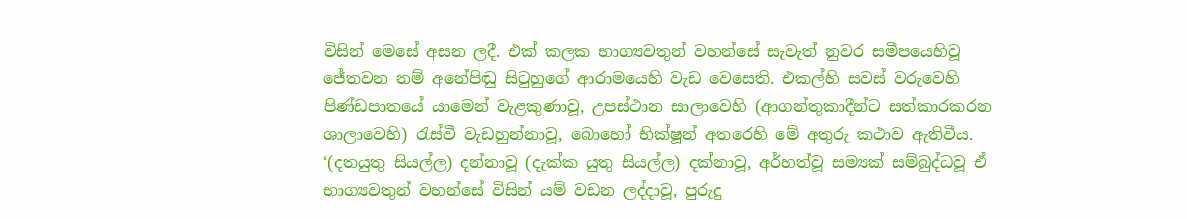විසින් මෙසේ අසන ලදී. එක් කලක භාග්‍යවතුන් වහන්සේ සැවැත් නුවර සමීපයෙහිවූ ජේතවන නම් අනේපිඬු සිටුහුගේ ආරාමයෙහි වැඩ වෙසෙති. එකල්හි සවස් වරුවෙහි පිණ්ඩපාතයේ යාමෙන් වැළකුණාවූ, උපස්ථාන සාලාවෙහි (ආගන්තුකාදීන්ට සත්කාරකරන ශාලාවෙහි) රැස්වී වැඩහුන්නාවූ, බොහෝ භික්ෂූන් අතරෙහි මේ අතුරු කථාව ඇතිවීය. ‘(දතයුතු සියල්ල) දන්නාවූ (දැක්ක යුතු සියල්ල) දක්නාවූ, අර්හත්වූ සම්‍යක් සම්බුද්ධවූ ඒ භාග්‍යවතුන් වහන්සේ විසින් යම් වඩන ලද්දාවූ, පුරුදු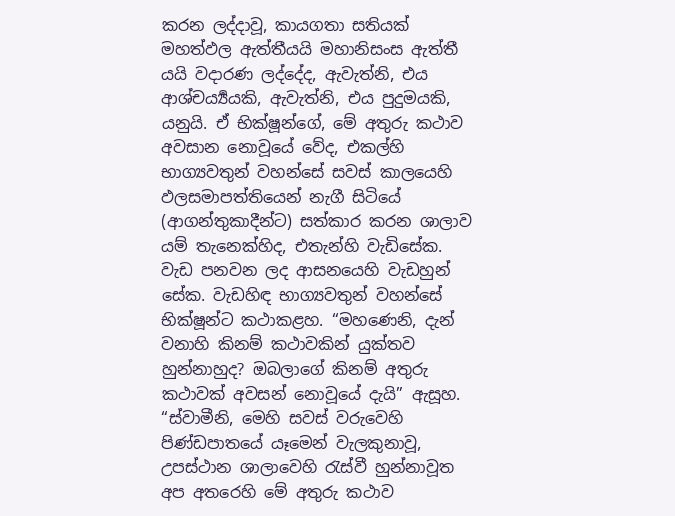කරන ලද්දාවූ, කායගතා සතියක් මහත්ඵල ඇත්තීයයි මහානිසංස ඇත්තී යයි වදාරණ ලද්දේද, ඇවැත්නි, එය ආශ්චර්‍ය්‍යයකි, ඇවැත්නි, එය පුදුමයකි, යනුයි. ඒ භික්ෂූන්ගේ, මේ අතුරු කථාව අවසාන නොවූයේ වේද, එකල්හි භාග්‍යවතුන් වහන්සේ සවස් කාලයෙහි ඵලසමාපත්තියෙන් නැගී සිටියේ (ආගන්තුකාදීන්ට) සත්කාර කරන ශාලාව යම් තැනෙක්හිද, එතැන්හි වැඩිසේක. වැඩ පනවන ලද ආසනයෙහි වැඩහුන් සේක. වැඩහිඳ භාග්‍යවතුන් වහන්සේ භික්ෂූන්ට කථාකළහ. “මහණෙනි, දැන් වනාහි කිනම් කථාවකින් යුක්තව හුන්නාහුද? ඔබලාගේ කිනම් අතුරු කථාවක් අවසන් නොවූයේ දැයි” ඇසූහ.
“ස්වාමීනි, මෙහි සවස් වරුවෙහි පිණ්ඩපාතයේ යෑමෙන් වැලකුනාවූ, උපස්ථාන ශාලාවෙහි රැස්වී හුන්නාවූත අප අතරෙහි මේ අතුරු කථාව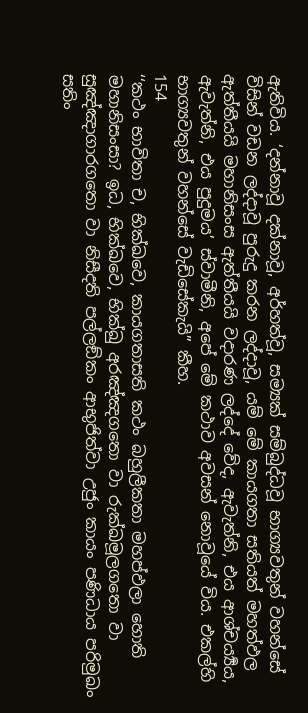ඇතිවිය. ‘දන්නාවූ දක්නාවූ, අර්හත්වූ, සම්‍යක් සම්බුද්ධවූ භාග්‍යවතුන් වහන්සේ විසින් වඩන ලද්දාවූ පුරුදු කරන ලද්දාවූ, යම් මේ කායගතා සතියත් මහත්ඵල ඇත්තීයයි මහානිසංස ඇත්තීයයි වදාරණ ලද්දේ වේද, ඇවැත්නි, එය ආශ්චර්‍ය්‍යය, ඇවැත්නි, එය පුදුමය’ ස්වාමීනි, අපේ මේ කථාව අවසන් නොවූයේ විය. එකල්හි භාග්‍යවතුන් වහන්සේ වැඩිසේකැයි” කීහ.
154
‘‘කථං භාවිතා ච, භික්ඛවෙ, කායගතාසති කථං බහුලීකතා මහප්ඵලා හොති මහානිසංසා? ඉධ, භික්ඛවෙ, භික්ඛු අරඤ්ඤගතො වා රුක්ඛමූලගතො වා සුඤ්ඤාගාරගතො වා නිසීදති පල්ලඞ්කං ආභුජිත්වා උජුං කායං පණිධාය පරිමුඛං සතිං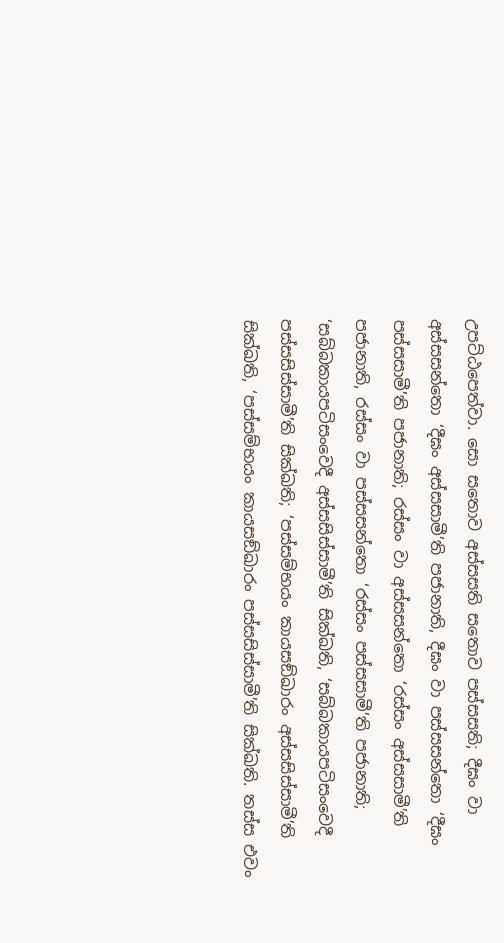උපට්ඨපෙත්වා. සො සතොව අස්සසති සතොව පස්සසති; දීඝං වා අස්සසන්තො ‘දීඝං අස්සසාමී’ති පජානාති, දීඝං වා පස්සසන්තො ‘දීඝං පස්සසාමී’ති පජානාති; රස්සං වා අස්සසන්තො ‘රස්සං අස්සසාමී’ති පජානාති, රස්සං වා පස්සසන්තො ‘රස්සං පස්සසාමී’ති පජානාති; ‘සබ්බකායපටිසංවෙදී අස්සසිස්සාමී’ති සික්ඛති, ‘සබ්බකායපටිසංවෙදී පස්සසිස්සාමී’ති සික්ඛති; ‘පස්සම්භයං කායසඞ්ඛාරං අස්සසිස්සාමී’ති සික්ඛති, ‘පස්සම්භයං කායසඞ්ඛාරං පස්සසිස්සාමී’ති සික්ඛති. තස්ස එවං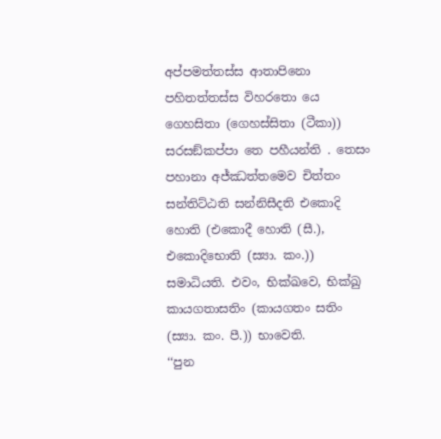අප්පමත්තස්ස ආතාපිනො පහිතත්තස්ස විහරතො යෙ ගෙහසිතා (ගෙහස්සිතා (ටීකා)) සරසඞ්කප්පා තෙ පහීයන්ති . තෙසං පහානා අජ්ඣත්තමෙව චිත්තං සන්තිට්ඨති සන්නිසීදති එකොදි හොති (එකොදී හොති (සී.), එකොදිභොති (ස්‍යා. කං.)) සමාධියති. එවං, භික්ඛවෙ, භික්ඛු කායගතාසතිං (කායගතං සතිං (ස්‍යා. කං. පී.)) භාවෙති.
‘‘පුන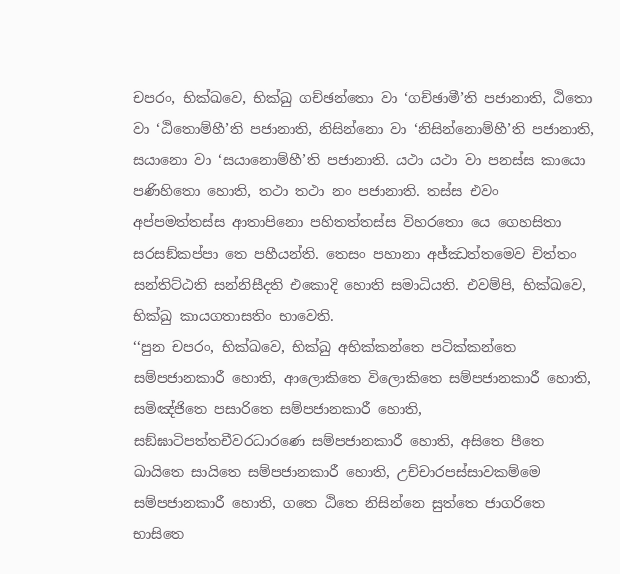චපරං, භික්ඛවෙ, භික්ඛු ගච්ඡන්තො වා ‘ගච්ඡාමී’ති පජානාති, ඨිතො වා ‘ඨිතොම්හී’ති පජානාති, නිසින්නො වා ‘නිසින්නොම්හී’ති පජානාති, සයානො වා ‘සයානොම්හී’ති පජානාති. යථා යථා වා පනස්ස කායො පණිහිතො හොති, තථා තථා නං පජානාති. තස්ස එවං අප්පමත්තස්ස ආතාපිනො පහිතත්තස්ස විහරතො යෙ ගෙහසිතා සරසඞ්කප්පා තෙ පහීයන්ති. තෙසං පහානා අජ්ඣත්තමෙව චිත්තං සන්තිට්ඨති සන්නිසීදති එකොදි හොති සමාධියති. එවම්පි, භික්ඛවෙ, භික්ඛු කායගතාසතිං භාවෙති.
‘‘පුන චපරං, භික්ඛවෙ, භික්ඛු අභික්කන්තෙ පටික්කන්තෙ සම්පජානකාරී හොති, ආලොකිතෙ විලොකිතෙ සම්පජානකාරී හොති, සමිඤ්ජිතෙ පසාරිතෙ සම්පජානකාරී හොති, සඞ්ඝාටිපත්තචීවරධාරණෙ සම්පජානකාරී හොති, අසිතෙ පීතෙ ඛායිතෙ සායිතෙ සම්පජානකාරී හොති, උච්චාරපස්සාවකම්මෙ සම්පජානකාරී හොති, ගතෙ ඨිතෙ නිසින්නෙ සුත්තෙ ජාගරිතෙ භාසිතෙ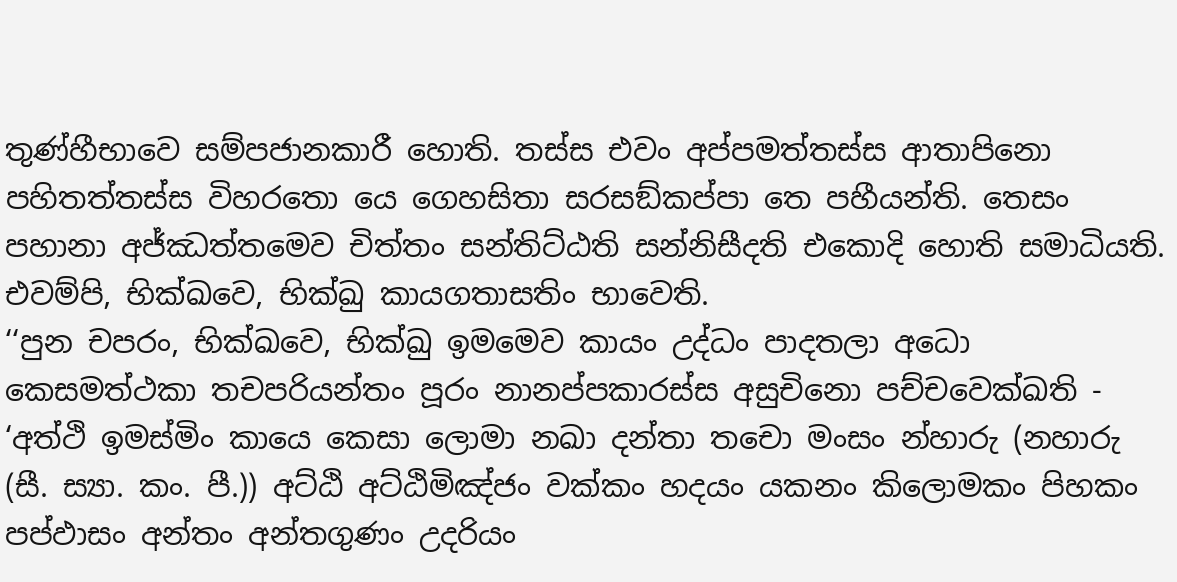තුණ්හීභාවෙ සම්පජානකාරී හොති. තස්ස එවං අප්පමත්තස්ස ආතාපිනො පහිතත්තස්ස විහරතො යෙ ගෙහසිතා සරසඞ්කප්පා තෙ පහීයන්ති. තෙසං පහානා අජ්ඣත්තමෙව චිත්තං සන්තිට්ඨති සන්නිසීදති එකොදි හොති සමාධියති. එවම්පි, භික්ඛවෙ, භික්ඛු කායගතාසතිං භාවෙති.
‘‘පුන චපරං, භික්ඛවෙ, භික්ඛු ඉමමෙව කායං උද්ධං පාදතලා අධො කෙසමත්ථකා තචපරියන්තං පූරං නානප්පකාරස්ස අසුචිනො පච්චවෙක්ඛති - ‘අත්ථි ඉමස්මිං කායෙ කෙසා ලොමා නඛා දන්තා තචො මංසං න්හාරු (නහාරු (සී. ස්‍යා. කං. පී.)) අට්ඨි අට්ඨිමිඤ්ජං වක්කං හදයං යකනං කිලොමකං පිහකං පප්ඵාසං අන්තං අන්තගුණං උදරියං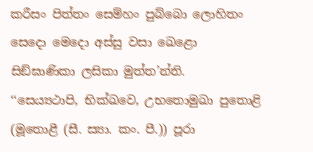කරීසං පිත්තං සෙම්හං පුබ්බො ලොහිතං සෙදො මෙදො අස්සු වසා ඛෙළො සිඞ්ඝාණිකා ලසිකා මුත්ත’න්ති.
‘‘සෙය්‍යථාපි, භික්ඛවෙ, උභතොමුඛා පුතොළි (මූතොළී (සී. ස්‍යා. කං. පී.)) පූරා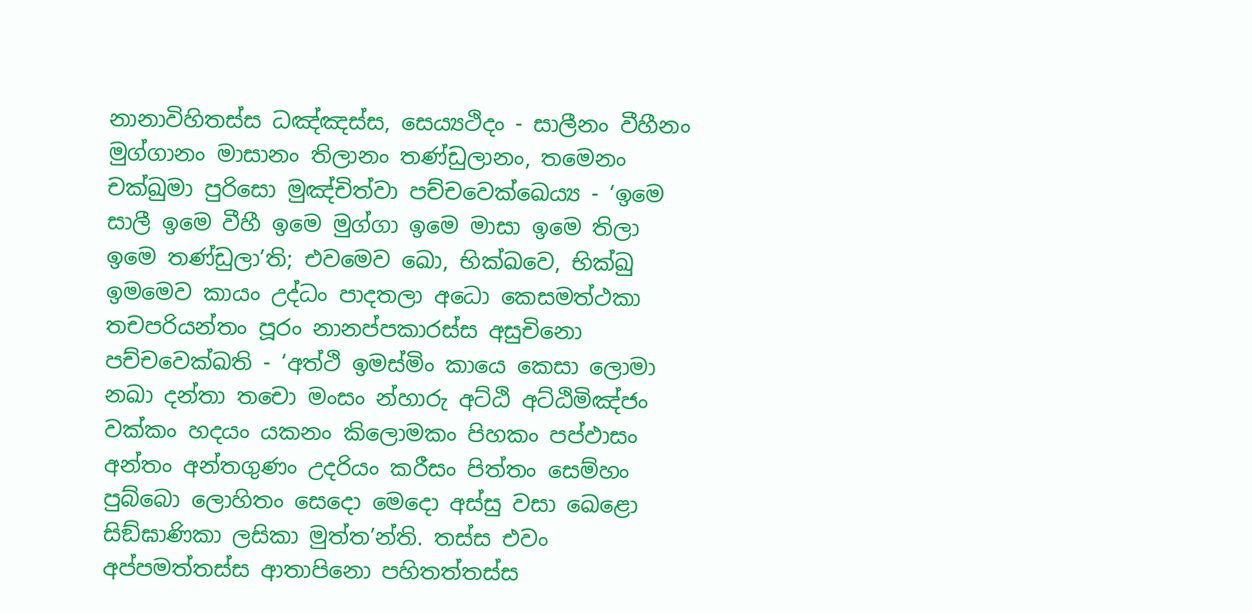නානාවිහිතස්ස ධඤ්ඤස්ස, සෙය්‍යථිදං - සාලීනං වීහීනං මුග්ගානං මාසානං තිලානං තණ්ඩුලානං, තමෙනං චක්ඛුමා පුරිසො මුඤ්චිත්වා පච්චවෙක්ඛෙය්‍ය - ‘ඉමෙ සාලී ඉමෙ වීහී ඉමෙ මුග්ගා ඉමෙ මාසා ඉමෙ තිලා ඉමෙ තණ්ඩුලා’ති; එවමෙව ඛො, භික්ඛවෙ, භික්ඛු ඉමමෙව කායං උද්ධං පාදතලා අධො කෙසමත්ථකා තචපරියන්තං පූරං නානප්පකාරස්ස අසුචිනො පච්චවෙක්ඛති - ‘අත්ථි ඉමස්මිං කායෙ කෙසා ලොමා නඛා දන්තා තචො මංසං න්හාරු අට්ඨි අට්ඨිමිඤ්ජං වක්කං හදයං යකනං කිලොමකං පිහකං පප්ඵාසං අන්තං අන්තගුණං උදරියං කරීසං පිත්තං සෙම්හං පුබ්බො ලොහිතං සෙදො මෙදො අස්සු වසා ඛෙළො සිඞ්ඝාණිකා ලසිකා මුත්ත’න්ති. තස්ස එවං අප්පමත්තස්ස ආතාපිනො පහිතත්තස්ස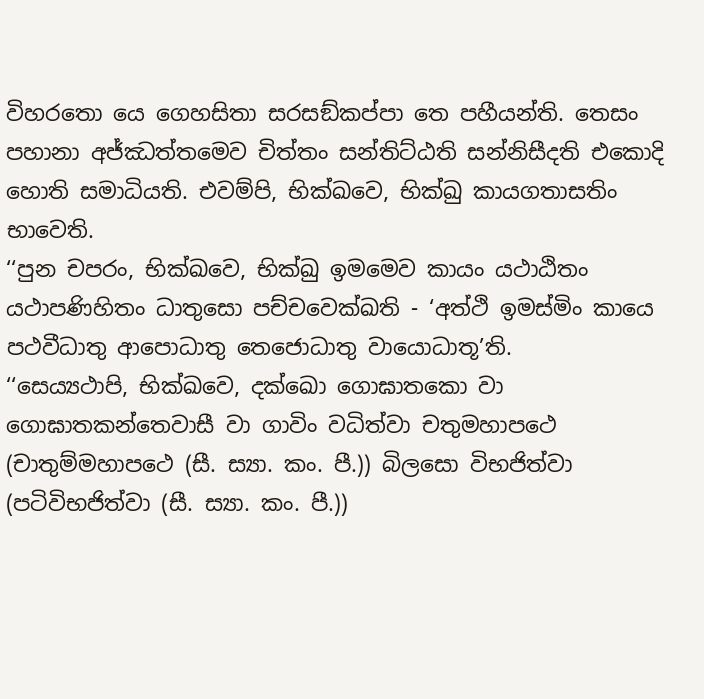විහරතො යෙ ගෙහසිතා සරසඞ්කප්පා තෙ පහීයන්ති. තෙසං පහානා අජ්ඣත්තමෙව චිත්තං සන්තිට්ඨති සන්නිසීදති එකොදි හොති සමාධියති. එවම්පි, භික්ඛවෙ, භික්ඛු කායගතාසතිං භාවෙති.
‘‘පුන චපරං, භික්ඛවෙ, භික්ඛු ඉමමෙව කායං යථාඨිතං යථාපණිහිතං ධාතුසො පච්චවෙක්ඛති - ‘අත්ථි ඉමස්මිං කායෙ පථවීධාතු ආපොධාතු තෙජොධාතු වායොධාතූ’ති.
‘‘සෙය්‍යථාපි, භික්ඛවෙ, දක්ඛො ගොඝාතකො වා ගොඝාතකන්තෙවාසී වා ගාවිං වධිත්වා චතුමහාපථෙ (චාතුම්මහාපථෙ (සී. ස්‍යා. කං. පී.)) බිලසො විභජිත්වා (පටිවිභජිත්වා (සී. ස්‍යා. කං. පී.))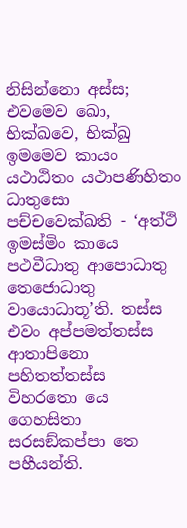නිසින්නො අස්ස; එවමෙව ඛො, භික්ඛවෙ, භික්ඛු ඉමමෙව කායං යථාඨිතං යථාපණිහිතං ධාතුසො පච්චවෙක්ඛති - ‘අත්ථි ඉමස්මිං කායෙ පථවීධාතු ආපොධාතු තෙජොධාතු වායොධාතූ’ති. තස්ස එවං අප්පමත්තස්ස ආතාපිනො පහිතත්තස්ස විහරතො යෙ ගෙහසිතා සරසඞ්කප්පා තෙ පහීයන්ති.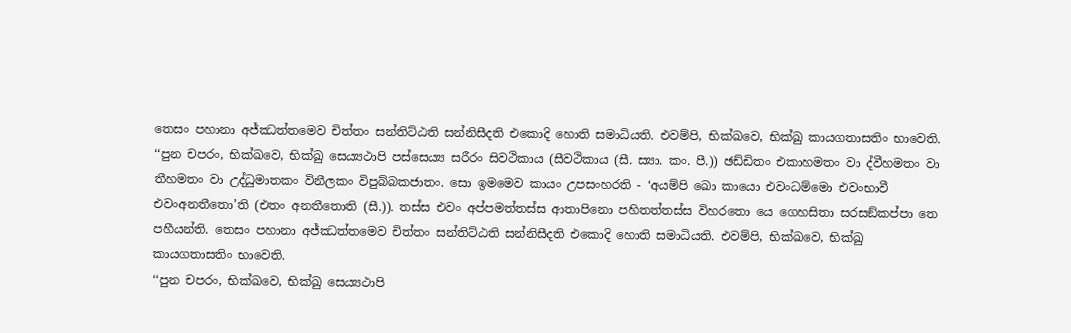තෙසං පහානා අජ්ඣත්තමෙව චිත්තං සන්තිට්ඨති සන්නිසීදති එකොදි හොති සමාධියති. එවම්පි, භික්ඛවෙ, භික්ඛු කායගතාසතිං භාවෙති.
‘‘පුන චපරං, භික්ඛවෙ, භික්ඛු සෙය්‍යථාපි පස්සෙය්‍ය සරීරං සිවථිකාය (සීවථිකාය (සී. ස්‍යා. කං. පී.)) ඡඩ්ඩිතං එකාහමතං වා ද්වීහමතං වා තීහමතං වා උද්ධුමාතකං විනීලකං විපුබ්බකජාතං. සො ඉමමෙව කායං උපසංහරති - ‘අයම්පි ඛො කායො එවංධම්මො එවංභාවී එවංඅනතීතො’ති (එතං අනතීතොති (සී.)). තස්ස එවං අප්පමත්තස්ස ආතාපිනො පහිතත්තස්ස විහරතො යෙ ගෙහසිතා සරසඞ්කප්පා තෙ පහීයන්ති. තෙසං පහානා අජ්ඣත්තමෙව චිත්තං සන්තිට්ඨති සන්නිසීදති එකොදි හොති සමාධියති. එවම්පි, භික්ඛවෙ, භික්ඛු කායගතාසතිං භාවෙති.
‘‘පුන චපරං, භික්ඛවෙ, භික්ඛු සෙය්‍යථාපි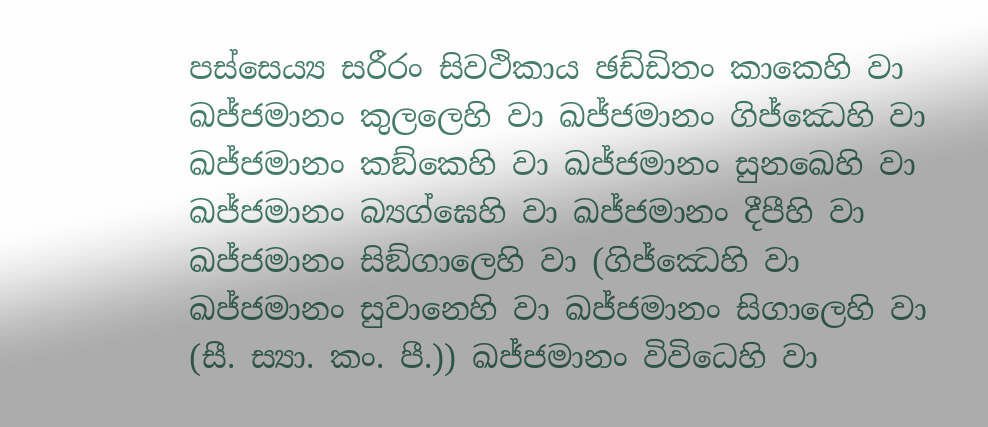පස්සෙය්‍ය සරීරං සිවථිකාය ඡඩ්ඩිතං කාකෙහි වා ඛජ්ජමානං කුලලෙහි වා ඛජ්ජමානං ගිජ්ඣෙහි වා ඛජ්ජමානං කඞ්කෙහි වා ඛජ්ජමානං සුනඛෙහි වා ඛජ්ජමානං බ්‍යග්ඝෙහි වා ඛජ්ජමානං දීපීහි වා ඛජ්ජමානං සිඞ්ගාලෙහි වා (ගිජ්ඣෙහි වා ඛජ්ජමානං සුවානෙහි වා ඛජ්ජමානං සිගාලෙහි වා (සී. ස්‍යා. කං. පී.)) ඛජ්ජමානං විවිධෙහි වා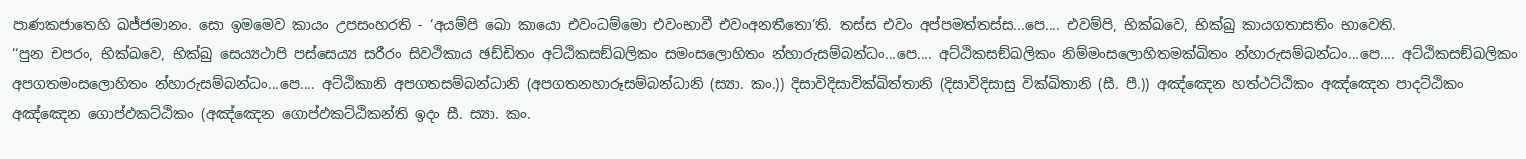පාණකජාතෙහි ඛජ්ජමානං. සො ඉමමෙව කායං උපසංහරති - ‘අයම්පි ඛො කායො එවංධම්මො එවංභාවී එවංඅනතීතො’ති. තස්ස එවං අප්පමත්තස්ස...පෙ.... එවම්පි, භික්ඛවෙ, භික්ඛු කායගතාසතිං භාවෙති.
‘‘පුන චපරං, භික්ඛවෙ, භික්ඛු සෙය්‍යථාපි පස්සෙය්‍ය සරීරං සිවථිකාය ඡඩ්ඩිතං අට්ඨිකසඞ්ඛලිකං සමංසලොහිතං න්හාරුසම්බන්ධං...පෙ.... අට්ඨිකසඞ්ඛලිකං නිම්මංසලොහිතමක්ඛිතං න්හාරුසම්බන්ධං...පෙ.... අට්ඨිකසඞ්ඛලිකං අපගතමංසලොහිතං න්හාරුසම්බන්ධං...පෙ.... අට්ඨිකානි අපගතසම්බන්ධානි (අපගතනහාරූසම්බන්ධානි (ස්‍යා. කං.)) දිසාවිදිසාවික්ඛිත්තානි (දිසාවිදිසාසු වික්ඛිතානි (සී. පී.)) අඤ්ඤෙන හත්ථට්ඨිකං අඤ්ඤෙන පාදට්ඨිකං අඤ්ඤෙන ගොප්ඵකට්ඨිකං (අඤ්ඤෙන ගොප්ඵකට්ඨිකන්ති ඉදං සී. ස්‍යා. කං.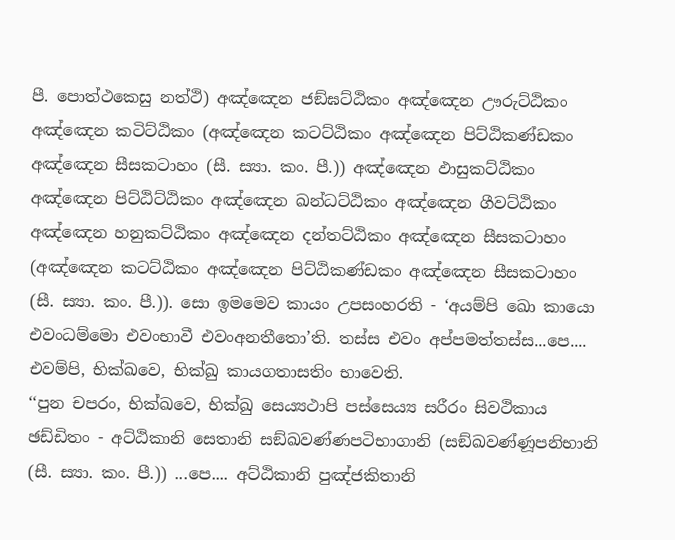පී. පොත්ථකෙසු නත්ථි) අඤ්ඤෙන ජඞ්ඝට්ඨිකං අඤ්ඤෙන ඌරුට්ඨිකං අඤ්ඤෙන කටිට්ඨිකං (අඤ්ඤෙන කටට්ඨිකං අඤ්ඤෙන පිට්ඨිකණ්ඩකං අඤ්ඤෙන සීසකටාහං (සී. ස්‍යා. කං. පී.)) අඤ්ඤෙන ඵාසුකට්ඨිකං අඤ්ඤෙන පිට්ඨිට්ඨිකං අඤ්ඤෙන ඛන්ධට්ඨිකං අඤ්ඤෙන ගීවට්ඨිකං අඤ්ඤෙන හනුකට්ඨිකං අඤ්ඤෙන දන්තට්ඨිකං අඤ්ඤෙන සීසකටාහං (අඤ්ඤෙන කටට්ඨිකං අඤ්ඤෙන පිට්ඨිකණ්ඩකං අඤ්ඤෙන සීසකටාහං (සී. ස්‍යා. කං. පී.)). සො ඉමමෙව කායං උපසංහරති - ‘අයම්පි ඛො කායො එවංධම්මො එවංභාවී එවංඅනතීතො’ති. තස්ස එවං අප්පමත්තස්ස...පෙ.... එවම්පි, භික්ඛවෙ, භික්ඛු කායගතාසතිං භාවෙති.
‘‘පුන චපරං, භික්ඛවෙ, භික්ඛු සෙය්‍යථාපි පස්සෙය්‍ය සරීරං සිවථිකාය ඡඩ්ඩිතං - අට්ඨිකානි සෙතානි සඞ්ඛවණ්ණපටිභාගානි (සඞ්ඛවණ්ණූපනිභානි (සී. ස්‍යා. කං. පී.)) ...පෙ.... අට්ඨිකානි පුඤ්ජකිතානි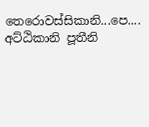තෙරොවස්සිකානි...පෙ.... අට්ඨිකානි පූතීනි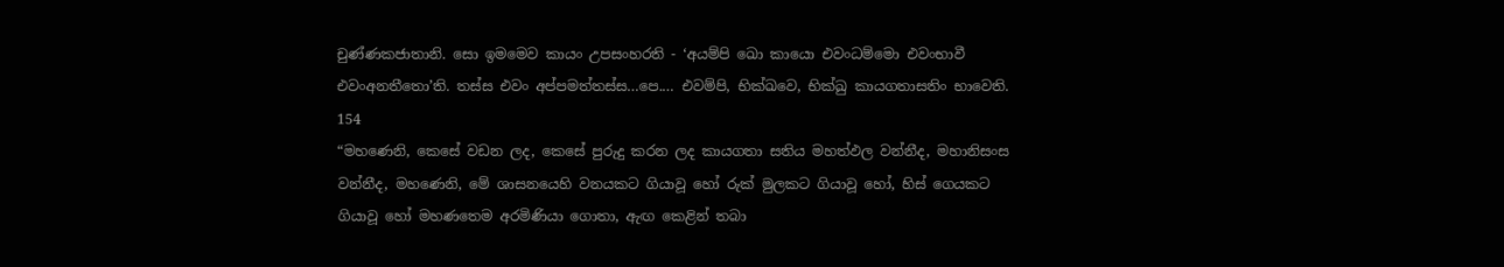චුණ්ණකජාතානි. සො ඉමමෙව කායං උපසංහරති - ‘අයම්පි ඛො කායො එවංධම්මො එවංභාවී එවංඅනතීතො’ති. තස්ස එවං අප්පමත්තස්ස...පෙ.... එවම්පි, භික්ඛවෙ, භික්ඛු කායගතාසතිං භාවෙති.
154
“මහණෙනි, කෙසේ වඩන ලද, කෙසේ පුරුදු කරන ලද කායගතා සතිය මහත්ඵල වන්නීද, මහානිසංස වන්නීද, මහණෙනි, මේ ශාසනයෙහි වනයකට ගියාවූ හෝ රුක් මුලකට ගියාවූ හෝ, හිස් ගෙයකට ගියාවූ හෝ මහණතෙම අරමිණියා ගොතා, ඇඟ කෙළින් තබා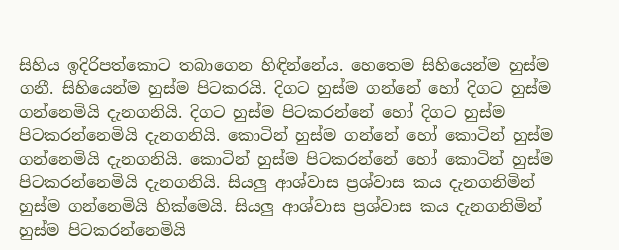සිහිය ඉදිරිපත්කොට තබාගෙන හිඳින්නේය. හෙතෙම සිහියෙන්ම හුස්ම ගනී. සිහියෙන්ම හුස්ම පිටකරයි. දිගට හුස්ම ගන්නේ හෝ දිගට හුස්ම ගන්නෙමියි දැනගනියි. දිගට හුස්ම පිටකරන්නේ හෝ දිගට හුස්ම පිටකරන්නෙමියි දැනගනියි. කොටින් හුස්ම ගන්නේ හෝ කොටින් හුස්ම ගන්නෙමියි දැනගනියි. කොටින් හුස්ම පිටකරන්නේ හෝ කොටින් හුස්ම පිටකරන්නෙමියි දැනගනියි. සියලු ආශ්වාස ප්‍රශ්වාස කය දැනගනිමින් හුස්ම ගන්නෙමියි හික්මෙයි. සියලු ආශ්වාස ප්‍රශ්වාස කය දැනගනිමින් හුස්ම පිටකරන්නෙමියි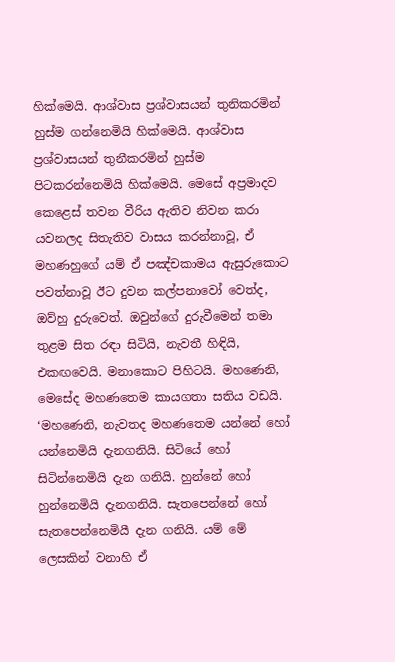හික්මෙයි. ආශ්වාස ප්‍රශ්වාසයන් තුනිකරමින් හුස්ම ගන්නෙමියි හික්මෙයි. ආශ්වාස ප්‍රශ්වාසයන් තුනීකරමින් හුස්ම පිටකරන්නෙමියි හික්මෙයි. මෙසේ අප්‍රමාදව කෙළෙස් තවන වීරිය ඇතිව නිවන කරා යවනලද සිතැතිව වාසය කරන්නාවූ, ඒ මහණහුගේ යම් ඒ පඤ්චකාමය ඇසුරුකොට පවත්නාවූ ඊට දුවන කල්පනාවෝ වෙත්ද, ඔව්හු දුරුවෙත්. ඔවුන්ගේ දුරුවීමෙන් තමා තුළම සිත රඳා සිටියි, නැවතී හිඳියි, එකඟවෙයි. මනාකොට පිහිටයි. මහණෙනි, මෙසේද මහණතෙම කායගතා සතිය වඩයි.
‘මහණෙනි, නැවතද මහණතෙම යන්නේ හෝ යන්නෙමියි දැනගනියි. සිටියේ හෝ සිටින්නෙමියි දැන ගනියි. හුන්නේ හෝ හුන්නෙමියි දැනගනියි. සැතපෙන්නේ හෝ සැතපෙන්නෙමියී දැන ගනියි. යම් මේ ලෙසකින් වනාහි ඒ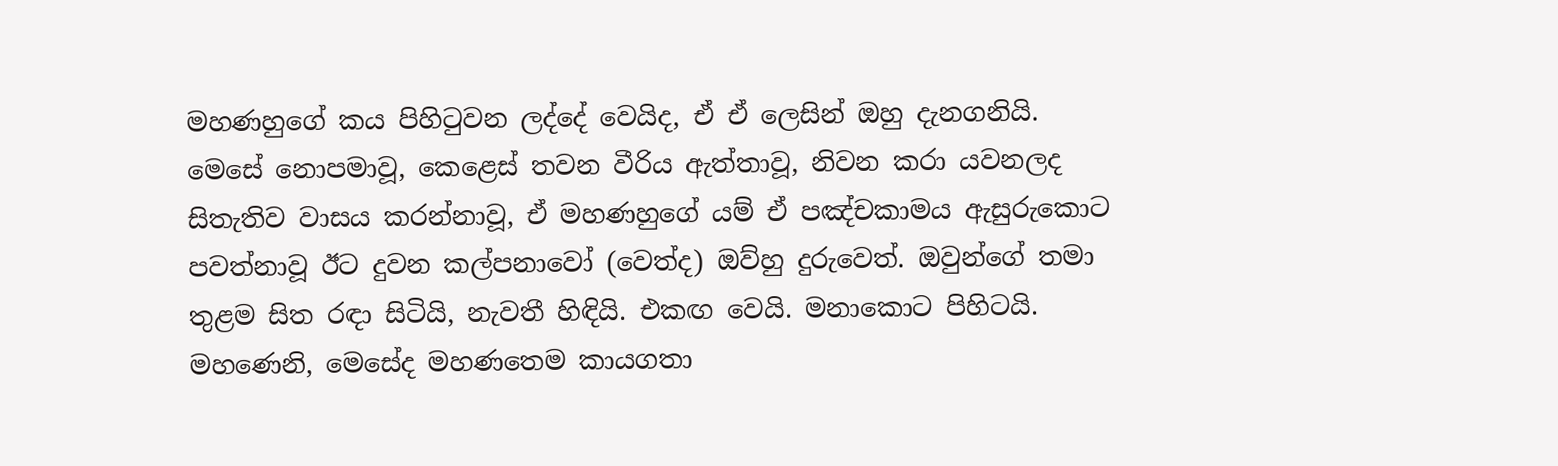මහණහුගේ කය පිහිටුවන ලද්දේ වෙයිද, ඒ ඒ ලෙසින් ඔහු දැනගනියි. මෙසේ නොපමාවූ, කෙළෙස් තවන වීරිය ඇත්තාවූ, නිවන කරා යවනලද සිතැතිව වාසය කරන්නාවූ, ඒ මහණහුගේ යම් ඒ පඤ්චකාමය ඇසුරුකොට පවත්නාවූ ඊට දුවන කල්පනාවෝ (වෙත්ද) ඔව්හු දුරුවෙත්. ඔවුන්ගේ තමා තුළම සිත රඳා සිටියි, නැවතී හිඳියි. එකඟ වෙයි. මනාකොට පිහිටයි. මහණෙනි, මෙසේද මහණතෙම කායගතා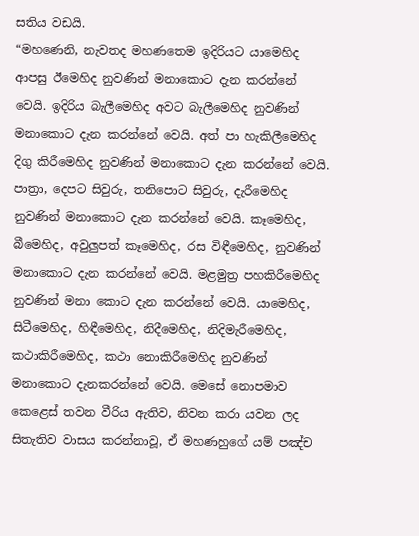සතිය වඩයි.
“මහණෙනි, නැවතද මහණතෙම ඉදිරියට යාමෙහිද ආපසු ඊමෙහිද නුවණින් මනාකොට දැන කරන්නේ වෙයි. ඉදිරිය බැලීමෙහිද අවට බැලීමෙහිද නුවණින් මනාකොට දැන කරන්නේ වෙයි. අත් පා හැකිලීමෙහිද දිගු කිරීමෙහිද නුවණින් මනාකොට දැන කරන්නේ වෙයි. පාත්‍රා, දෙපට සිවුරු, තනිපොට සිවුරු, දැරීමෙහිද නුවණින් මනාකොට දැන කරන්නේ වෙයි. කෑමෙහිද, බීමෙහිද, අවුලුපත් කෑමෙහිද, රස විඳීමෙහිද, නුවණින් මනාකොට දැන කරන්නේ වෙයි. මළමුත්‍ර පහකිරීමෙහිද නුවණින් මනා කොට දැන කරන්නේ වෙයි. යාමෙහිද, සිටීමෙහිද, හිඳීමෙහිද, නිදීමෙහිද, නිදිමැරීමෙහිද, කථාකිරීමෙහිද, කථා නොකිරීමෙහිද නුවණින් මනාකොට දැනකරන්නේ වෙයි. මෙසේ නොපමාව කෙළෙස් තවන වීරිය ඇතිව, නිවන කරා යවන ලද සිතැතිව වාසය කරන්නාවූ, ඒ මහණහුගේ යම් පඤ්ච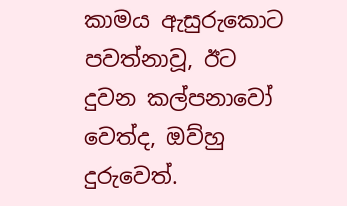කාමය ඇසුරුකොට පවත්නාවූ, ඊට දුවන කල්පනාවෝ වෙත්ද, ඔව්හු දුරුවෙත්.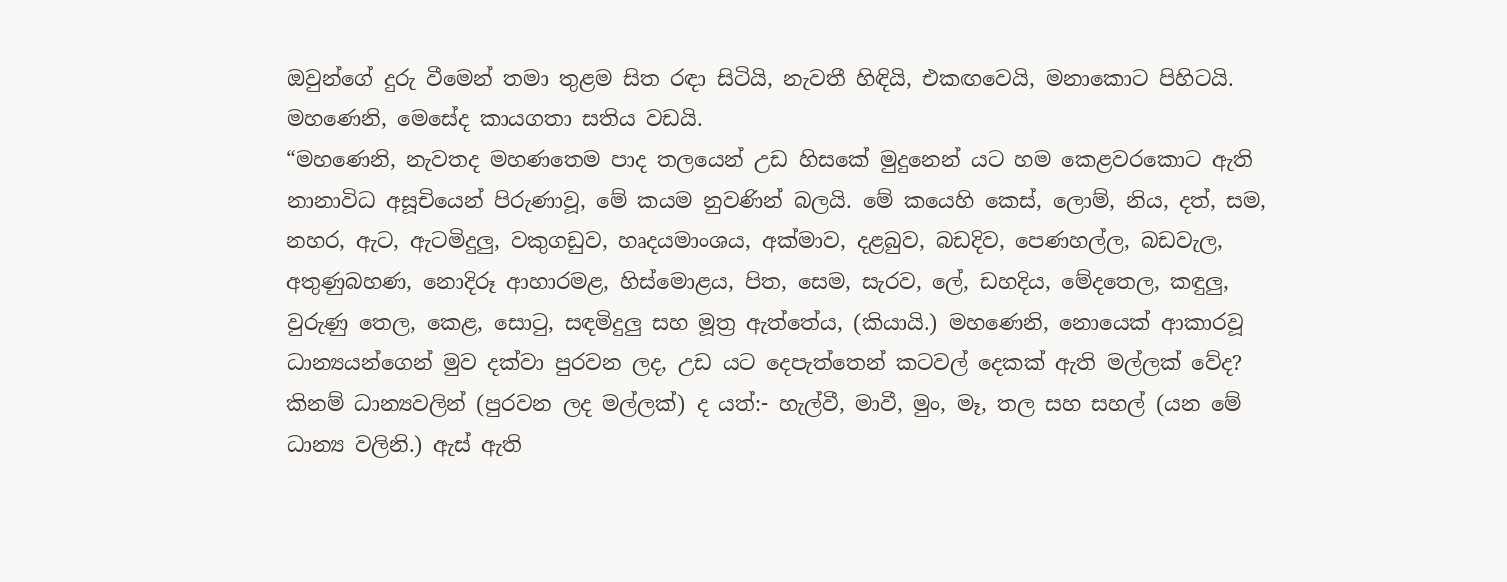ඔවුන්ගේ දුරු වීමෙන් තමා තුළම සිත රඳා සිටියි, නැවතී හිඳියි, එකඟවෙයි, මනාකොට පිහිටයි. මහණෙනි, මෙසේද කායගතා සතිය වඩයි.
“මහණෙනි, නැවතද මහණතෙම පාද තලයෙන් උඩ හිසකේ මුදුනෙන් යට හම කෙළවරකොට ඇති නානාවිධ අසූචියෙන් පිරුණාවූ, මේ කයම නුවණින් බලයි. මේ කයෙහි කෙස්, ලොම්, නිය, දත්, සම, නහර, ඇට, ඇටමිදුලු, වකුගඩුව, හෘදයමාංශය, අක්මාව, දළබුව, බඩදිව, පෙණහල්ල, බඩවැල, අතුණුබහණ, නොදිරූ ආහාරමළ, හිස්මොළය, පිත, සෙම, සැරව, ලේ, ඩහදිය, මේදතෙල, කඳුලු, වුරුණු තෙල, කෙළ, සොටු, සඳමිදුලු සහ මූත්‍ර ඇත්තේය, (කියායි.) මහණෙනි, නොයෙක් ආකාරවූ ධාන්‍යයන්ගෙන් මුව දක්වා පුරවන ලද, උඩ යට දෙපැත්තෙන් කටවල් දෙකක් ඇති මල්ලක් වේද? කිනම් ධාන්‍යවලින් (පුරවන ලද මල්ලක්) ද යත්:- හැල්වී, මාවී, මුං, මෑ, තල සහ සහල් (යන මේ ධාන්‍ය වලිනි.) ඇස් ඇති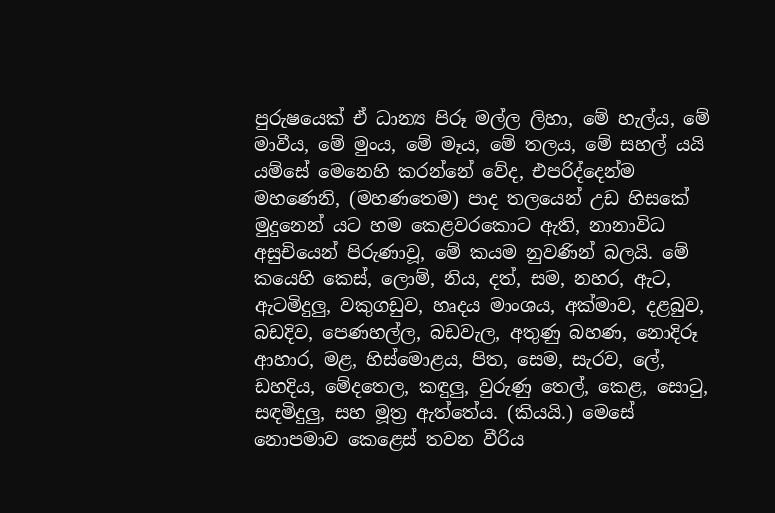පුරුෂයෙක් ඒ ධාන්‍ය පිරූ මල්ල ලිහා, මේ හැල්ය, මේ මාවීය, මේ මුංය, මේ මෑය, මේ තලය, මේ සහල් යයි යම්සේ මෙනෙහි කරන්නේ වේද, එපරිද්දෙන්ම මහණෙනි, (මහණතෙම) පාද තලයෙන් උඩ හිසකේ මුදුනෙන් යට හම කෙළවරකොට ඇති, නානාවිධ අසුචියෙන් පිරුණාවූ, මේ කයම නුවණින් බලයි. මේ කයෙහි කෙස්, ලොම්, නිය, දත්, සම, නහර, ඇට, ඇටමිදුලු, වකුගඩුව, හෘදය මාංශය, අක්මාව, දළබුව, බඩදිව, පෙණහල්ල, බඩවැල, අතුණු බහණ, නොදිරූ ආහාර, මළ, හිස්මොළය, පිත, සෙම, සැරව, ලේ, ඩහදිය, මේදතෙල, කඳුලු, වුරුණු තෙල්, කෙළ, සොටු, සඳමිදුලු, සහ මූත්‍ර ඇත්තේය. (කියයි.) මෙසේ නොපමාව කෙළෙස් තවන වීරිය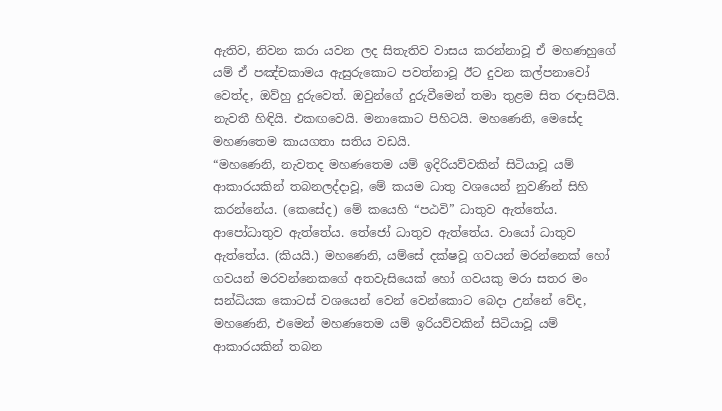ඇතිව, නිවන කරා යවන ලද සිතැතිව වාසය කරන්නාවූ ඒ මහණහුගේ යම් ඒ පඤ්චකාමය ඇසුරුකොට පවත්නාවූ ඊට දුවන කල්පනාවෝ වෙත්ද, ඔව්හු දුරුවෙත්. ඔවුන්ගේ දුරුවීමෙන් තමා තුළම සිත රඳාසිටියි. නැවතී හිඳියි. එකඟවෙයි. මනාකොට පිහිටයි. මහණෙනි, මෙසේද මහණතෙම කායගතා සතිය වඩයි.
“මහණෙනි, නැවතද මහණතෙම යම් ඉදිරියව්වකින් සිටියාවූ යම් ආකාරයකින් තබනලද්දාවූ, මේ කයම ධාතු වශයෙන් නුවණින් සිහි කරන්නේය. (කෙසේද) මේ කයෙහි “පඨවි” ධාතුව ඇත්තේය. ආපෝධාතුව ඇත්තේය. තේජෝ ධාතුව ඇත්තේය. වායෝ ධාතුව ඇත්තේය. (කියයි.) මහණෙනි, යම්සේ දක්ෂවූ ගවයන් මරන්නෙක් හෝ ගවයන් මරවන්නෙකගේ අතවැසියෙක් හෝ ගවයකු මරා සතර මං සන්ධියක කොටස් වශයෙන් වෙන් වෙන්කොට බෙදා උන්නේ වේද, මහණෙනි, එමෙන් මහණතෙම යම් ඉරියව්වකින් සිටියාවූ යම් ආකාරයකින් තබන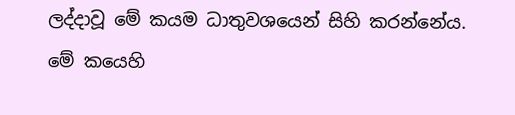ලද්දාවූ මේ කයම ධාතුවශයෙන් සිහි කරන්නේය. මේ කයෙහි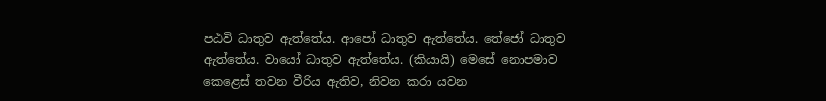පඨවි ධාතුව ඇත්තේය. ආපෝ ධාතුව ඇත්තේය. තේජෝ ධාතුව ඇත්තේය. වායෝ ධාතුව ඇත්තේය. (කියායි) මෙසේ නොපමාව කෙළෙස් තවන වීරිය ඇතිව, නිවන කරා යවන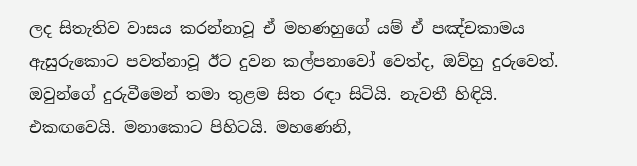ලද සිතැතිව වාසය කරන්නාවූ ඒ මහණහුගේ යම් ඒ පඤ්චකාමය ඇසුරුකොට පවත්නාවූ ඊට දුවන කල්පනාවෝ වෙත්ද, ඔව්හු දුරුවෙත්. ඔවුන්ගේ දුරුවීමෙන් තමා තුළම සිත රඳා සිටියි. නැවතී හිඳියි. එකඟවෙයි. මනාකොට පිහිටයි. මහණෙනි,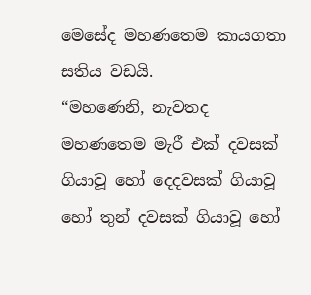මෙසේද මහණතෙම කායගතා සතිය වඩයි.
“මහණෙනි, නැවතද මහණතෙම මැරී එක් දවසක් ගියාවූ හෝ දෙදවසක් ගියාවූ හෝ තුන් දවසක් ගියාවූ හෝ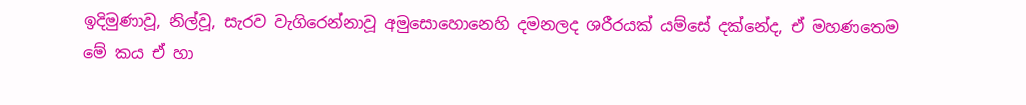ඉදිමුණාවූ, නිල්වූ, සැරව වැගිරෙන්නාවූ අමුසොහොනෙහි දමනලද ශරීරයක් යම්සේ දක්නේද, ඒ මහණතෙම මේ කය ඒ හා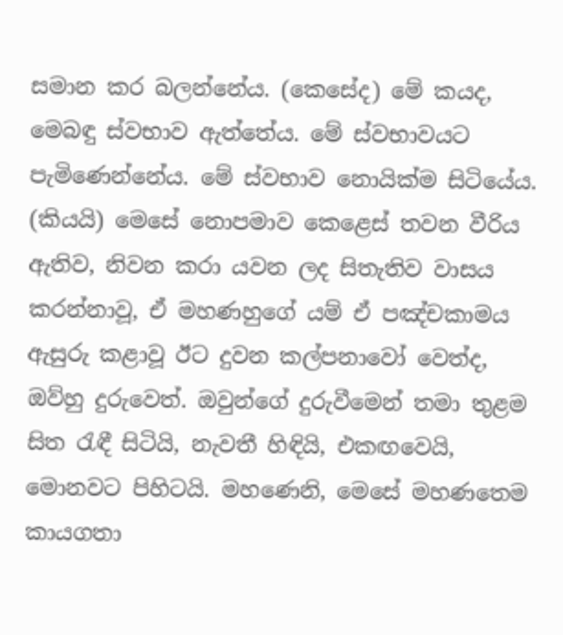සමාන කර බලන්නේය. (කෙසේද) මේ කයද, මෙබඳු ස්වභාව ඇත්තේය. මේ ස්වභාවයට පැමිණෙන්නේය. මේ ස්වභාව නොයික්ම සිටියේය. (කියයි) මෙසේ නොපමාව කෙළෙස් තවන වීරිය ඇතිව, නිවන කරා යවන ලද සිතැතිව වාසය කරන්නාවූ, ඒ මහණහුගේ යම් ඒ පඤ්චකාමය ඇසුරු කළාවූ ඊට දුවන කල්පනාවෝ වෙත්ද, ඔව්හු දුරුවෙත්. ඔවුන්ගේ දුරුවීමෙන් තමා තුළම සිත රැඳී සිටියි, නැවතී හිඳියි, එකඟවෙයි, මොනවට පිහිටයි. මහණෙනි, මෙසේ මහණතෙම කායගතා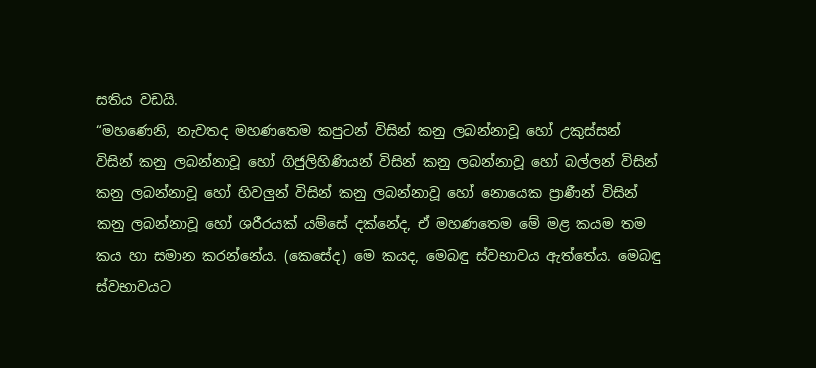සතිය වඩයි.
“මහණෙනි, නැවතද මහණතෙම කපුටන් විසින් කනු ලබන්නාවූ හෝ උකුස්සන් විසින් කනු ලබන්නාවූ හෝ ගිජුලිහිණියන් විසින් කනු ලබන්නාවූ හෝ බල්ලන් විසින් කනු ලබන්නාවූ හෝ හිවලුන් විසින් කනු ලබන්නාවූ හෝ නොයෙක ප්‍රාණීන් විසින් කනු ලබන්නාවූ හෝ ශරීරයක් යම්සේ දක්නේද, ඒ මහණතෙම මේ මළ කයම තම කය හා සමාන කරන්නේය. (කෙසේද) මෙ කයද, මෙබඳු ස්වභාවය ඇත්තේය. මෙබඳු ස්වභාවයට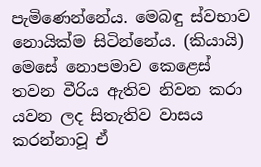පැමිණෙන්නේය. මෙබඳු ස්වභාව නොයික්ම සිටින්නේය. (කියායි) මෙසේ නොපමාව කෙළෙස් තවන වීරිය ඇතිව නිවන කරා යවන ලද සිතැතිව වාසය කරන්නාවූ ඒ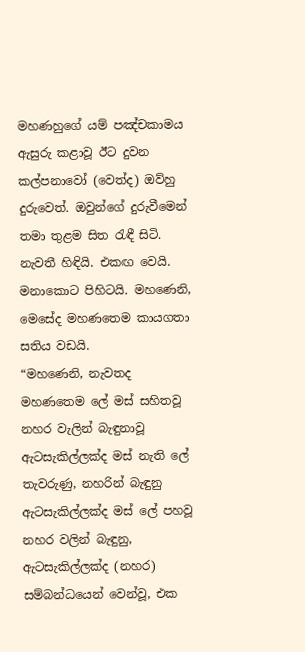මහණහුගේ යම් පඤ්චකාමය ඇසුරු කළාවූ ඊට දුවන කල්පනාවෝ (වෙත්ද) ඔව්හු දුරුවෙත්. ඔවුන්ගේ දුරුවීමෙන් තමා තුළම සිත රැඳී සිටි. නැවතී හිඳියි. එකඟ වෙයි. මනාකොට පිහිටයි. මහණෙනි, මෙසේද මහණතෙම කායගතා සතිය වඩයි.
“මහණෙනි, නැවතද මහණතෙම ලේ මස් සහිතවූ නහර වැලින් බැඳුනාවූ ඇටසැකිල්ලක්ද මස් නැති ලේ තැවරුණු, නහරින් බැඳුනු ඇටසැකිල්ලක්ද මස් ලේ පහවූ නහර වලින් බැඳුනු, ඇටසැකිල්ලක්ද (නහර) සම්බන්ධයෙන් වෙන්වූ, එක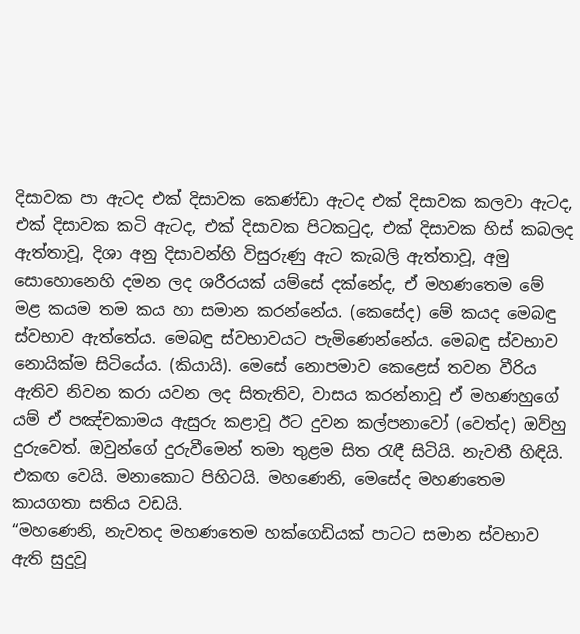දිසාවක පා ඇටද එක් දිසාවක කෙණ්ඩා ඇටද එක් දිසාවක කලවා ඇටද, එක් දිසාවක කටි ඇටද, එක් දිසාවක පිටකටුද, එක් දිසාවක හිස් කබලද ඇත්තාවූ, දිශා අනු දිසාවන්හි විසුරුණු ඇට කැබලි ඇත්තාවූ, අමු සොහොනෙහි දමන ලද ශරීරයක් යම්සේ දක්නේද, ඒ මහණතෙම මේ මළ කයම තම කය හා සමාන කරන්නේය. (කෙසේද) මේ කයද මෙබඳු ස්වභාව ඇත්තේය. මෙබඳු ස්වභාවයට පැමිණෙන්නේය. මෙබඳු ස්වභාව නොයික්ම සිටියේය. (කියායි). මෙසේ නොපමාව කෙළෙස් තවන වීරිය ඇතිව නිවන කරා යවන ලද සිතැතිව, වාසය කරන්නාවූ ඒ මහණහුගේ යම් ඒ පඤ්චකාමය ඇසුරු කළාවූ ඊට දුවන කල්පනාවෝ (වෙත්ද) ඔව්හු දුරුවෙත්. ඔවුන්ගේ දුරුවීමෙන් තමා තුළම සිත රැඳී සිටියි. නැවතී හිඳියි. එකඟ වෙයි. මනාකොට පිහිටයි. මහණෙනි, මෙසේද මහණතෙම කායගතා සතිය වඩයි.
“මහණෙනි, නැවතද මහණතෙම හක්ගෙඩියක් පාටට සමාන ස්වභාව ඇති සුදුවූ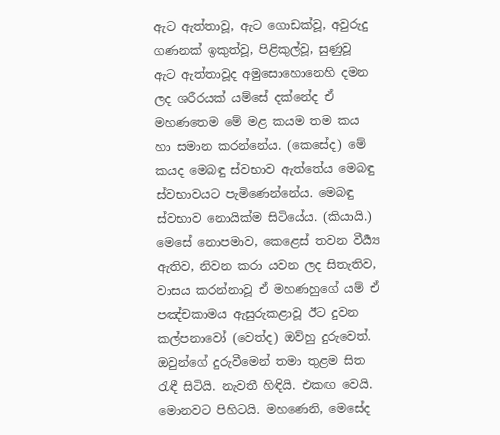ඇට ඇත්තාවූ, ඇට ගොඩක්වූ, අවුරුදු ගණනක් ඉකුත්වූ, පිළිකුල්වූ, සුණුවූ ඇට ඇත්තාවූද අමුසොහොනෙහි දමන ලද ශරීරයක් යම්සේ දක්නේද ඒ මහණතෙම මේ මළ කයම තම කය හා සමාන කරන්නේය. (කෙසේද) මේ කයද මෙබඳු ස්වභාව ඇත්තේය මෙබඳු ස්වභාවයට පැමිණෙන්නේය. මෙබඳු ස්වභාව නොයික්ම සිටියේය. (කියායි.) මෙසේ නොපමාව, කෙළෙස් තවන වීර්‍ය්‍ය ඇතිව, නිවන කරා යවන ලද සිතැතිව, වාසය කරන්නාවූ ඒ මහණහුගේ යම් ඒ පඤ්චකාමය ඇසුරුකළාවූ ඊට දුවන කල්පනාවෝ (වෙත්ද) ඔව්හු දුරුවෙත්. ඔවුන්ගේ දුරුවීමෙන් තමා තුළම සිත රැඳී සිටියි. නැවතී හිඳියි. එකඟ වෙයි. මොනවට පිහිටයි. මහණෙනි, මෙසේද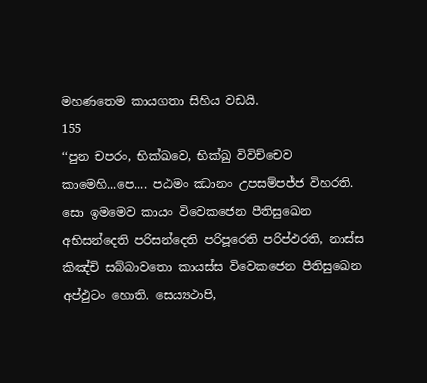මහණතෙම කායගතා සිහිය වඩයි.
155
‘‘පුන චපරං, භික්ඛවෙ, භික්ඛු විවිච්චෙව කාමෙහි...පෙ.... පඨමං ඣානං උපසම්පජ්ජ විහරති. සො ඉමමෙව කායං විවෙකජෙන පීතිසුඛෙන අභිසන්දෙති පරිසන්දෙති පරිපූරෙති පරිප්ඵරති, නාස්ස කිඤ්චි සබ්බාවතො කායස්ස විවෙකජෙන පීතිසුඛෙන අප්ඵුටං හොති. සෙය්‍යථාපි,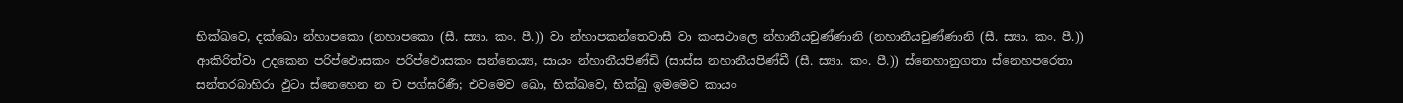භික්ඛවෙ, දක්ඛො න්හාපකො (නහාපකො (සී. ස්‍යා. කං. පී.)) වා න්හාපකන්තෙවාසී වා කංසථාලෙ න්හානීයචුණ්ණානි (නහානීයචුණ්ණානි (සී. ස්‍යා. කං. පී.)) ආකිරිත්වා උදකෙන පරිප්ඵොසකං පරිප්ඵොසකං සන්නෙය්‍ය, සායං න්හානීයපිණ්ඩි (සාස්ස නහානීයපිණ්ඩී (සී. ස්‍යා. කං. පී.)) ස්නෙහානුගතා ස්නෙහපරෙතා සන්තරබාහිරා ඵුටා ස්නෙහෙන න ච පග්ඝරිණී; එවමෙව ඛො, භික්ඛවෙ, භික්ඛු ඉමමෙව කායං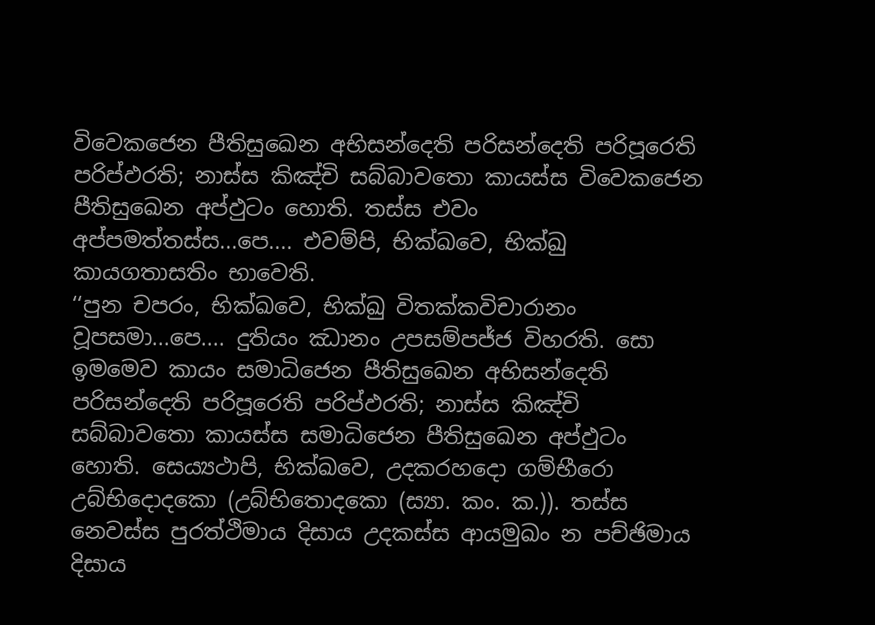විවෙකජෙන පීතිසුඛෙන අභිසන්දෙති පරිසන්දෙති පරිපූරෙති පරිප්ඵරති; නාස්ස කිඤ්චි සබ්බාවතො කායස්ස විවෙකජෙන පීතිසුඛෙන අප්ඵුටං හොති. තස්ස එවං අප්පමත්තස්ස...පෙ.... එවම්පි, භික්ඛවෙ, භික්ඛු කායගතාසතිං භාවෙති.
‘‘පුන චපරං, භික්ඛවෙ, භික්ඛු විතක්කවිචාරානං වූපසමා...පෙ.... දුතියං ඣානං උපසම්පජ්ජ විහරති. සො ඉමමෙව කායං සමාධිජෙන පීතිසුඛෙන අභිසන්දෙති පරිසන්දෙති පරිපූරෙති පරිප්ඵරති; නාස්ස කිඤ්චි සබ්බාවතො කායස්ස සමාධිජෙන පීතිසුඛෙන අප්ඵුටං හොති. සෙය්‍යථාපි, භික්ඛවෙ, උදකරහදො ගම්භීරො උබ්භිදොදකො (උබ්භිතොදකො (ස්‍යා. කං. ක.)). තස්ස නෙවස්ස පුරත්ථිමාය දිසාය උදකස්ස ආයමුඛං න පච්ඡිමාය දිසාය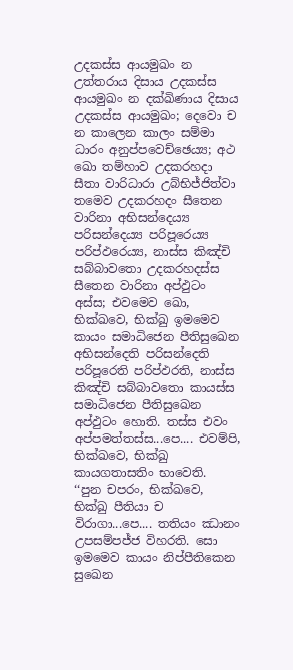උදකස්ස ආයමුඛං න උත්තරාය දිසාය උදකස්ස ආයමුඛං න දක්ඛිණාය දිසාය උදකස්ස ආයමුඛං; දෙවො ච න කාලෙන කාලං සම්මා ධාරං අනුප්පවෙච්ඡෙය්‍ය; අථ ඛො තම්හාව උදකරහදා සීතා වාරිධාරා උබ්භිජ්ජිත්වා තමෙව උදකරහදං සීතෙන වාරිනා අභිසන්දෙය්‍ය පරිසන්දෙය්‍ය පරිපූරෙය්‍ය පරිප්ඵරෙය්‍ය, නාස්ස කිඤ්චි සබ්බාවතො උදකරහදස්ස සීතෙන වාරිනා අප්ඵුටං අස්ස; එවමෙව ඛො, භික්ඛවෙ, භික්ඛු ඉමමෙව කායං සමාධිජෙන පීතිසුඛෙන අභිසන්දෙති පරිසන්දෙති පරිපූරෙති පරිප්ඵරති, නාස්ස කිඤ්චි සබ්බාවතො කායස්ස සමාධිජෙන පීතිසුඛෙන අප්ඵුටං හොති. තස්ස එවං අප්පමත්තස්ස...පෙ.... එවම්පි, භික්ඛවෙ, භික්ඛු කායගතාසතිං භාවෙති.
‘‘පුන චපරං, භික්ඛවෙ, භික්ඛු පීතියා ච විරාගා...පෙ.... තතියං ඣානං උපසම්පජ්ජ විහරති. සො ඉමමෙව කායං නිප්පීතිකෙන සුඛෙන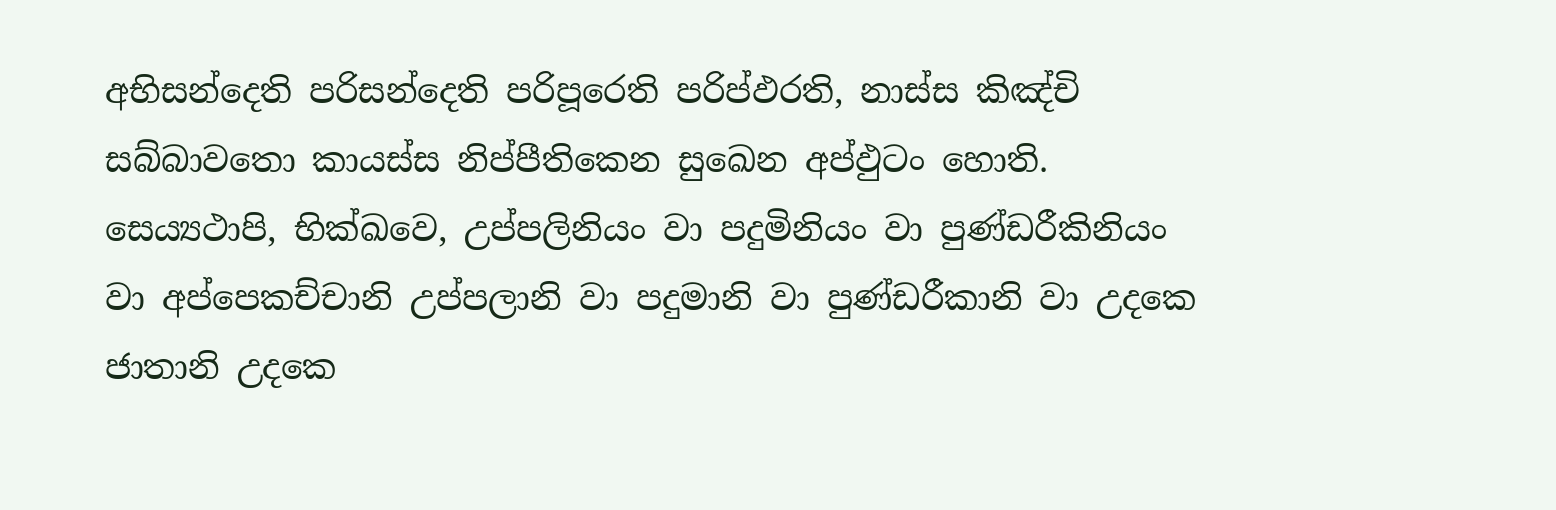අභිසන්දෙති පරිසන්දෙති පරිපූරෙති පරිප්ඵරති, නාස්ස කිඤ්චි සබ්බාවතො කායස්ස නිප්පීතිකෙන සුඛෙන අප්ඵුටං හොති. සෙය්‍යථාපි, භික්ඛවෙ, උප්පලිනියං වා පදුමිනියං වා පුණ්ඩරීකිනියං වා අප්පෙකච්චානි උප්පලානි වා පදුමානි වා පුණ්ඩරීකානි වා උදකෙ ජාතානි උදකෙ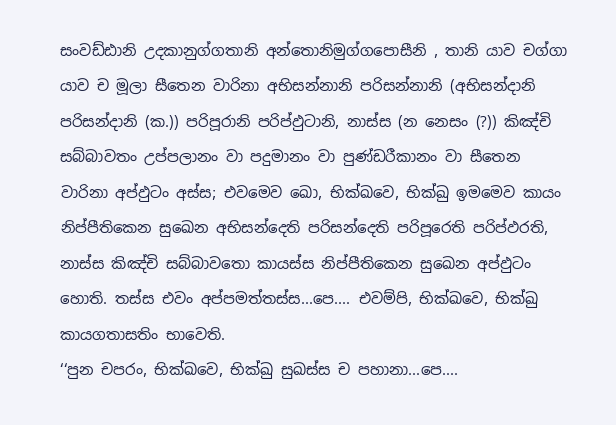සංවඩ්ඪානි උදකානුග්ගතානි අන්තොනිමුග්ගපොසීනි , තානි යාව චග්ගා යාව ච මූලා සීතෙන වාරිනා අභිසන්නානි පරිසන්නානි (අභිසන්දානි පරිසන්දානි (ක.)) පරිපූරානි පරිප්ඵුටානි, නාස්ස (න නෙසං (?)) කිඤ්චි සබ්බාවතං උප්පලානං වා පදුමානං වා පුණ්ඩරීකානං වා සීතෙන වාරිනා අප්ඵුටං අස්ස; එවමෙව ඛො, භික්ඛවෙ, භික්ඛු ඉමමෙව කායං නිප්පීතිකෙන සුඛෙන අභිසන්දෙති පරිසන්දෙති පරිපූරෙති පරිප්ඵරති, නාස්ස කිඤ්චි සබ්බාවතො කායස්ස නිප්පීතිකෙන සුඛෙන අප්ඵුටං හොති. තස්ස එවං අප්පමත්තස්ස...පෙ.... එවම්පි, භික්ඛවෙ, භික්ඛු කායගතාසතිං භාවෙති.
‘‘පුන චපරං, භික්ඛවෙ, භික්ඛු සුඛස්ස ච පහානා...පෙ....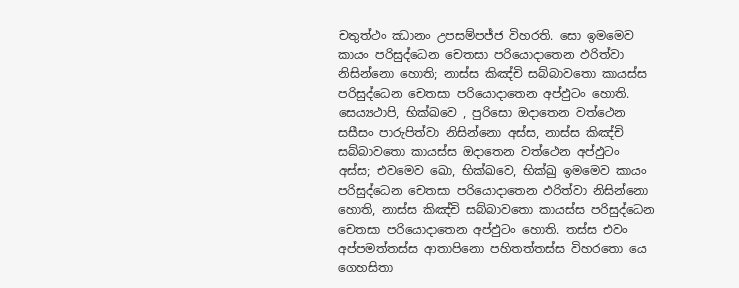චතුත්ථං ඣානං උපසම්පජ්ජ විහරති. සො ඉමමෙව කායං පරිසුද්ධෙන චෙතසා පරියොදාතෙන ඵරිත්වා නිසින්නො හොති; නාස්ස කිඤ්චි සබ්බාවතො කායස්ස පරිසුද්ධෙන චෙතසා පරියොදාතෙන අප්ඵුටං හොති. සෙය්‍යථාපි, භික්ඛවෙ , පුරිසො ඔදාතෙන වත්ථෙන සසීසං පාරුපිත්වා නිසින්නො අස්ස, නාස්ස කිඤ්චි සබ්බාවතො කායස්ස ඔදාතෙන වත්ථෙන අප්ඵුටං අස්ස; එවමෙව ඛො, භික්ඛවෙ, භික්ඛු ඉමමෙව කායං පරිසුද්ධෙන චෙතසා පරියොදාතෙන ඵරිත්වා නිසින්නො හොති, නාස්ස කිඤ්චි සබ්බාවතො කායස්ස පරිසුද්ධෙන චෙතසා පරියොදාතෙන අප්ඵුටං හොති. තස්ස එවං අප්පමත්තස්ස ආතාපිනො පහිතත්තස්ස විහරතො යෙ ගෙහසිතා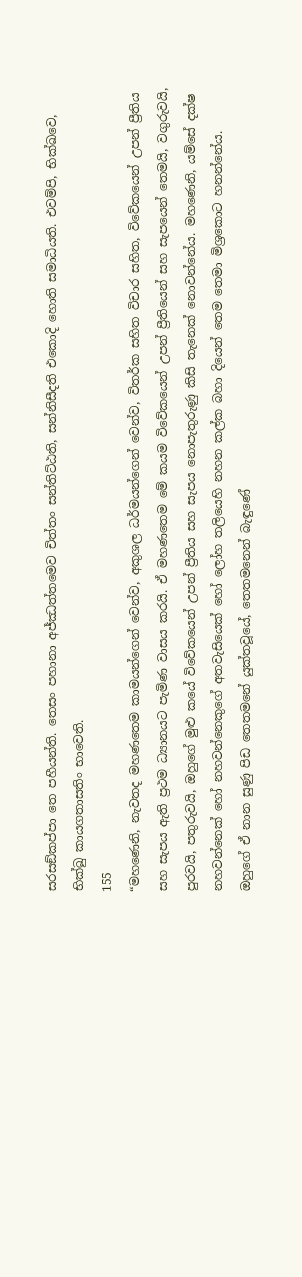සරසඞ්කප්පා තෙ පහීයන්ති. තෙසං පහානා අජ්ඣත්තමෙව චිත්තං සන්තිට්ඨති, සන්නිසීදති එකොදි හොති සමාධියති. එවම්පි, භික්ඛවෙ, භික්ඛු කායගතාසතිං භාවෙති.
155
“මහණෙනි, නැවතද මහණතෙම කාමයන්ගෙන් වෙන්ව, අකුශල ධර්මයන්ගෙන් වෙන්ව, විතර්ක සහිත විචාර සහිත, විවේකයෙන් උපන් ප්‍රීතිය සහ සැපය ඇති ප්‍රථම ධ්‍යානයට පැමිණ වාසය කරයි. ඒ මහණතෙම මේ කයම විවේකයෙන් උපන් ප්‍රීතියෙන් සහ සැපයෙන් තෙමයි, වගුරුවයි, පුරවයි, පතුරුවයි, ඔහුගේ මුළු කයේ විවේකයෙන් උපන් ප්‍රීතිය සහ සැපය නොපැතුරුණු කිසි තැනෙක් නොවන්නේය. මහණෙනි, යම්සේ දක්ෂ නහවන්නෙක් හෝ නහවන්නෙකුගේ අතවැසියෙක් හෝ ලෝහ තලියෙහි නහන කල්ක බහා දියෙන් තෙම තෙමා මිශ්‍රකොට හනන්නේය. ඔහුගේ ඒ නාන සුණු පිඩ තෙතමනේ යුක්තවූයේ, තෙතමනෙන් බැඳුණේ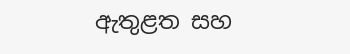ඇතුළත සහ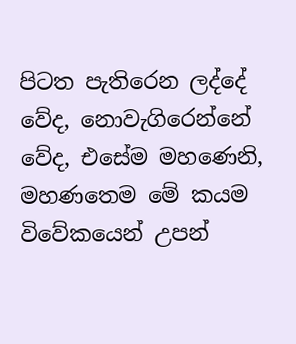පිටත පැතිරෙන ලද්දේ වේද, නොවැගිරෙන්නේ වේද, එසේම මහණෙනි, මහණතෙම මේ කයම විවේකයෙන් උපන්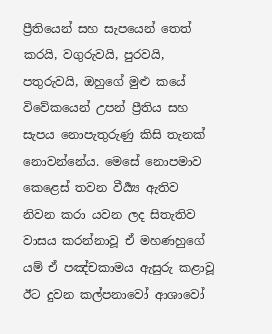ප්‍රීතියෙන් සහ සැපයෙන් තෙත් කරයි, වගුරුවයි, පුරවයි, පතුරුවයි, ඔහුගේ මුළු කයේ විවේකයෙන් උපන් ප්‍රීතිය සහ සැපය නොපැතුරුණු කිසි තැනක් නොවන්නේය. මෙසේ නොපමාව කෙළෙස් තවන වීර්‍ය්‍ය ඇතිව නිවන කරා යවන ලද සිතැතිව වාසය කරන්නාවූ ඒ මහණහුගේ යම් ඒ පඤ්චකාමය ඇසුරු කළාවූ ඊට දුවන කල්පනාවෝ ආශාවෝ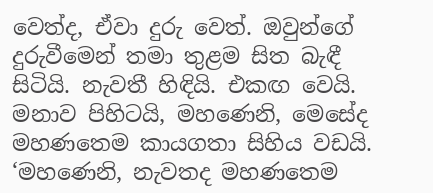වෙත්ද, ඒවා දුරු වෙත්. ඔවුන්ගේ දුරුවීමෙන් තමා තුළම සිත බැඳී සිටියි. නැවතී හිඳියි. එකඟ වෙයි. මනාව පිහිටයි, මහණෙනි, මෙසේද මහණතෙම කායගතා සිහිය වඩයි.
‘මහණෙනි, නැවතද මහණතෙම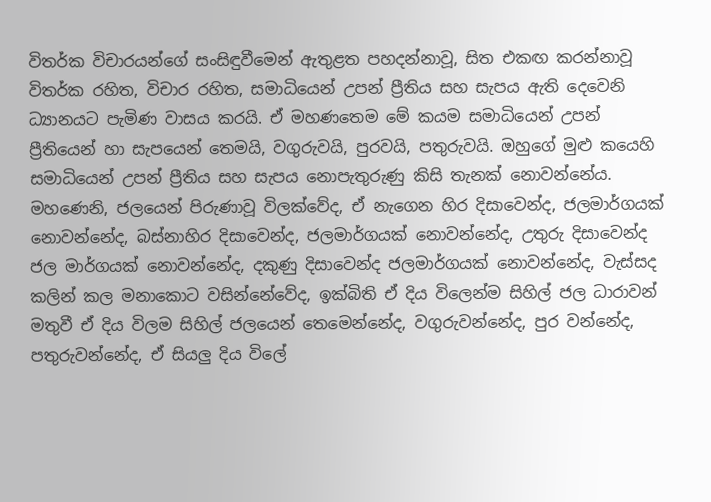විතර්ක විචාරයන්ගේ සංසිඳුවීමෙන් ඇතුළත පහදන්නාවූ, සිත එකඟ කරන්නාවූ විතර්ක රහිත, විචාර රහිත, සමාධියෙන් උපන් ප්‍රීතිය සහ සැපය ඇති දෙවෙනි ධ්‍යානයට පැමිණ වාසය කරයි. ඒ මහණතෙම මේ කයම සමාධියෙන් උපන් ප්‍රීතියෙන් හා සැපයෙන් තෙමයි, වගුරුවයි, පුරවයි, පතුරුවයි. ඔහුගේ මුළු කයෙහි සමාධියෙන් උපන් ප්‍රීතිය සහ සැපය නොපැතුරුණු කිසි තැනක් නොවන්නේය.
මහණෙනි, ජලයෙන් පිරුණාවූ විලක්වේද, ඒ නැගෙන හිර දිසාවෙන්ද, ජලමාර්ගයක් නොවන්නේද, බස්නාහිර දිසාවෙන්ද, ජලමාර්ගයක් නොවන්නේද, උතුරු දිසාවෙන්ද ජල මාර්ගයක් නොවන්නේද, දකුණු දිසාවෙන්ද ජලමාර්ගයක් නොවන්නේද, වැස්සද කලින් කල මනාකොට වසින්නේවේද, ඉක්බිති ඒ දිය විලෙන්ම සිහිල් ජල ධාරාවන් මතුවී ඒ දිය විලම සිහිල් ජලයෙන් තෙමෙන්නේද, වගුරුවන්නේද, පුර වන්නේද, පතුරුවන්නේද, ඒ සියලු දිය විලේ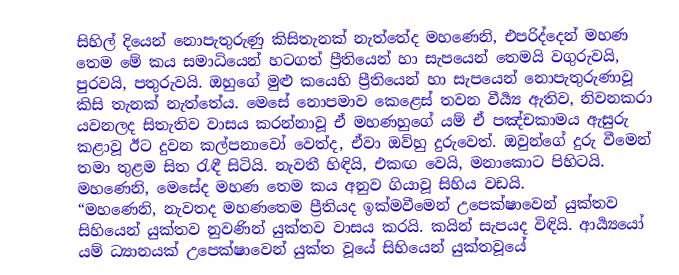සිහිල් දියෙන් නොපැතුරුණු කිසිතැනක් නැත්තේද මහණෙනි, එපරිද්දෙන් මහණ තෙම මේ කය සමාධියෙන් හටගත් ප්‍රීතියෙන් හා සැපයෙන් තෙමයි වගුරුවයි, පුරවයි, පතුරුවයි. ඔහුගේ මුළු කයෙහි ප්‍රීතියෙන් හා සැපයෙන් නොපැතුරුණාවූ කිසි තැනක් නැත්තේය. මෙසේ නොපමාව කෙළෙස් තවන වීර්‍ය්‍ය ඇතිව, නිවනකරා යවනලද සිතැතිව වාසය කරන්නාවූ ඒ මහණහුගේ යම් ඒ පඤ්චකාමය ඇසුරු කළාවූ ඊට දුවන කල්පනාවෝ වෙත්ද, ඒවා ඔව්හු දුරුවෙත්. ඔවුන්ගේ දුරු වීමෙන් තමා තුළම සිත රැඳී සිටියි. නැවතී හිඳියි, එකඟ වෙයි, මනාකොට පිහිටයි. මහණෙනි, මෙසේද මහණ තෙම කය අනුව ගියාවූ සිහිය වඩයි.
“මහණෙනි, නැවතද මහණතෙම ප්‍රීතියද ඉක්මවීමෙන් උපෙක්ෂාවෙන් යුක්තව සිහියෙන් යුක්තව නුවණින් යුක්තව වාසය කරයි. කයින් සැපයද විඳියි. ආර්‍ය්‍යයෝ යම් ධ්‍යානයක් උපෙක්ෂාවෙන් යුක්ත වූයේ සිහියෙන් යුක්තවූයේ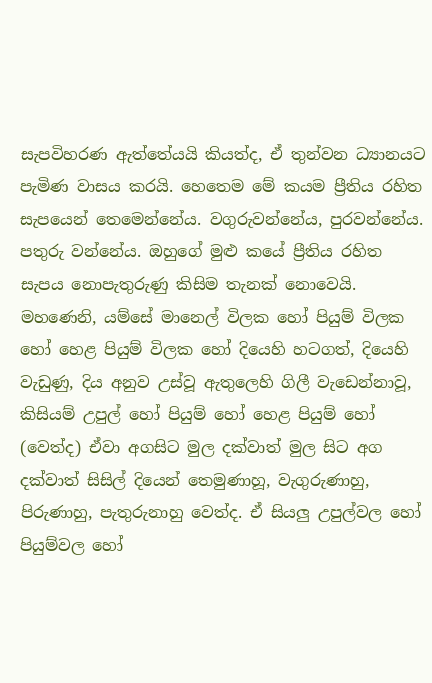සැපවිහරණ ඇත්තේයයි කියත්ද, ඒ තුන්වන ධ්‍යානයට පැමිණ වාසය කරයි. හෙතෙම මේ කයම ප්‍රීතිය රහිත සැපයෙන් තෙමෙන්නේය. වගුරුවන්නේය, පුරවන්නේය. පතුරු වන්නේය. ඔහුගේ මුළු කයේ ප්‍රීතිය රහිත සැපය නොපැතුරුණු කිසිම තැනක් නොවෙයි. මහණෙනි, යම්සේ මානෙල් විලක හෝ පියුම් විලක හෝ හෙළ පියුම් විලක හෝ දියෙහි හටගත්, දියෙහි වැඩුණු, දිය අනුව උස්වූ ඇතුලෙහි ගිලී වැඩෙන්නාවූ, කිසියම් උපුල් හෝ පියුම් හෝ හෙළ පියුම් හෝ (වෙත්ද) ඒවා අගසිට මුල දක්වාත් මුල සිට අග දක්වාත් සිසිල් දියෙන් තෙමුණාහූ, වැගුරුණාහු, පිරුණාහු, පැතුරුනාහු වෙත්ද. ඒ සියලු උපුල්වල හෝ පියුම්වල හෝ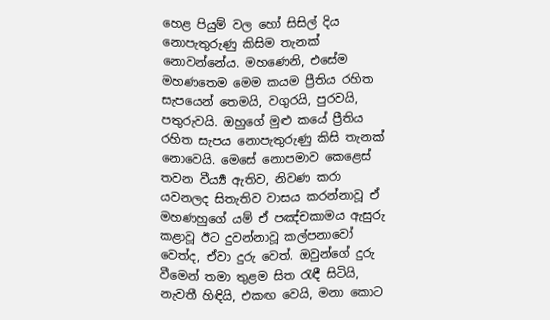හෙළ පියුම් වල හෝ සිසිල් දිය නොපැතුරුණු කිසිම තැනක් නොවන්නේය. මහණෙනි, එසේම මහණතෙම මෙම කයම ප්‍රීතිය රහිත සැපයෙන් තෙමයි, වගුරයි, පුරවයි, පතුරුවයි. ඔහුගේ මුළු කයේ ප්‍රීතිය රහිත සැපය නොපැතුරුණු කිසි තැනක් නොවෙයි. මෙසේ නොපමාව කෙළෙස් තවන වීර්‍ය්‍ය ඇතිව, නිවණ කරා යවනලද සිතැතිව වාසය කරන්නාවූ ඒ මහණහුගේ යම් ඒ පඤ්චකාමය ඇසුරු කළාවූ ඊට දුවන්නාවූ කල්පනාවෝ වෙත්ද, ඒවා දුරු වෙත්. ඔවුන්ගේ දුරු වීමෙන් තමා තුළම සිත රැඳී සිටියි, නැවතී හිඳියි, එකඟ වෙයි, මනා කොට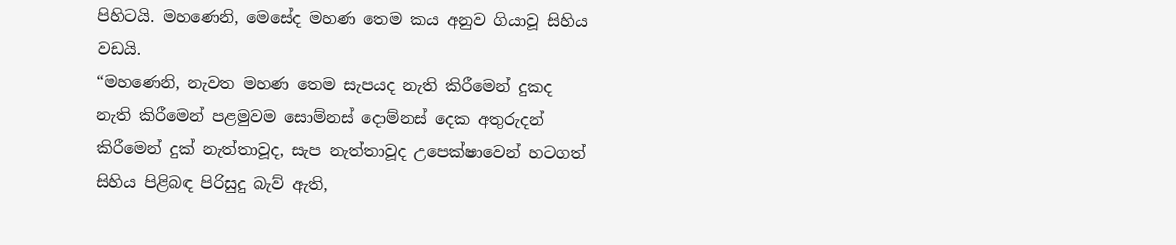පිහිටයි. මහණෙනි, මෙසේද මහණ තෙම කය අනුව ගියාවූ සිහිය වඩයි.
“මහණෙනි, නැවත මහණ තෙම සැපයද නැති කිරීමෙන් දුකද නැති කිරීමෙන් පළමුවම සොම්නස් දොම්නස් දෙක අතුරුදන් කිරීමෙන් දුක් නැත්තාවූද, සැප නැත්තාවූද උපෙක්ෂාවෙන් හටගත් සිහිය පිළිබඳ පිරිසුදු බැව් ඇති,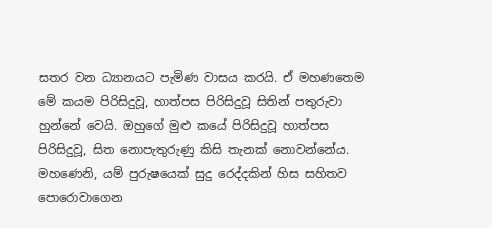සතර වන ධ්‍යානයට පැමිණ වාසය කරයි. ඒ මහණතෙම මේ කයම පිරිසිදුවූ, හාත්පස පිරිසිදුවූ සිතින් පතුරුවා හුන්නේ වෙයි. ඔහුගේ මුළු කයේ පිරිසිදුවූ හාත්පස පිරිසිදුවූ, සිත නොපැතුරුණු කිසි තැනක් නොවන්නේය. මහණෙනි, යම් පුරුෂයෙක් සුදු රෙද්දකින් හිස සහිතව පොරොවාගෙන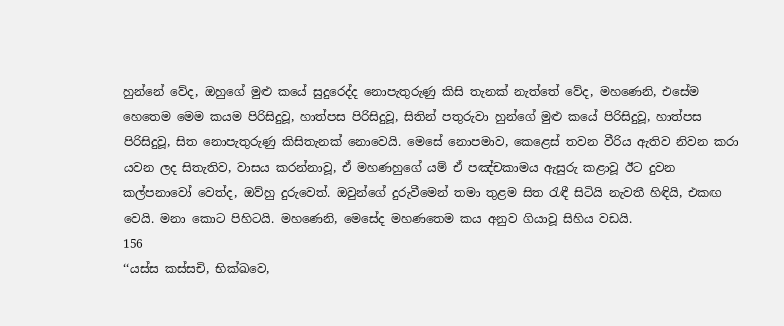හුන්නේ වේද, ඔහුගේ මුළු කයේ සුදුරෙද්ද නොපැතුරුණු කිසි තැනක් නැත්තේ වේද, මහණෙනි, එසේම හෙතෙම මෙම කයම පිරිසිදුවූ, හාත්පස පිරිසිදුවූ, සිතින් පතුරුවා හුන්ගේ මුළු කයේ පිරිසිදුවූ, හාත්පස පිරිසිදුවූ, සිත නොපැතුරුණු කිසිතැනක් නොවෙයි. මෙසේ නොපමාව, කෙළෙස් තවන වීරිය ඇතිව නිවන කරා යවන ලද සිතැතිව, වාසය කරන්නාවූ, ඒ මහණහුගේ යම් ඒ පඤ්චකාමය ඇසුරු කළාවූ ඊට දුවන කල්පනාවෝ වෙත්ද, ඔව්හු දුරුවෙත්. ඔවුන්ගේ දුරුවීමෙන් තමා තුළම සිත රැඳී සිටියි නැවතී හිඳියි, එකඟ වෙයි. මනා කොට පිහිටයි. මහණෙනි, මෙසේද මහණතෙම කය අනුව ගියාවූ සිහිය වඩයි.
156
‘‘යස්ස කස්සචි, භික්ඛවෙ,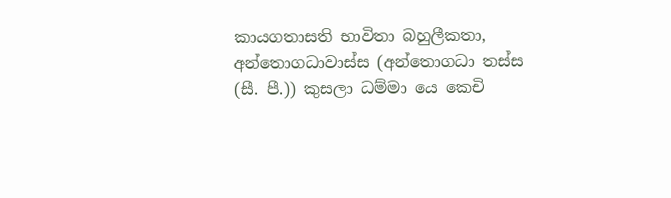කායගතාසති භාවිතා බහුලීකතා, අන්තොගධාවාස්ස (අන්තොගධා තස්ස (සී. පී.)) කුසලා ධම්මා යෙ කෙචි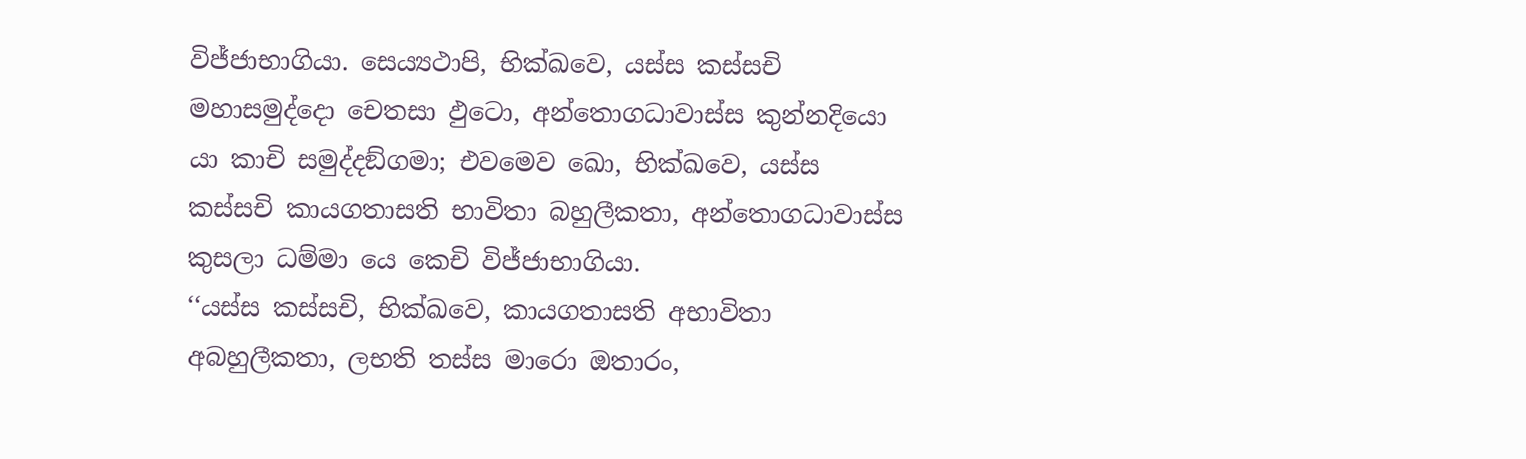විජ්ජාභාගියා. සෙය්‍යථාපි, භික්ඛවෙ, යස්ස කස්සචි මහාසමුද්දො චෙතසා ඵුටො, අන්තොගධාවාස්ස කුන්නදියො යා කාචි සමුද්දඞ්ගමා; එවමෙව ඛො, භික්ඛවෙ, යස්ස කස්සචි කායගතාසති භාවිතා බහුලීකතා, අන්තොගධාවාස්ස කුසලා ධම්මා යෙ කෙචි විජ්ජාභාගියා.
‘‘යස්ස කස්සචි, භික්ඛවෙ, කායගතාසති අභාවිතා අබහුලීකතා, ලභති තස්ස මාරො ඔතාරං,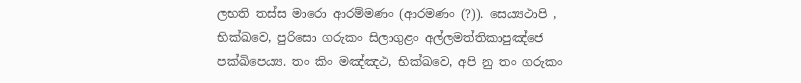ලභති තස්ස මාරො ආරම්මණං (ආරමණං (?)). සෙය්‍යථාපි , භික්ඛවෙ, පුරිසො ගරුකං සිලාගුළං අල්ලමත්තිකාපුඤ්ජෙ පක්ඛිපෙය්‍ය. තං කිං මඤ්ඤථ, භික්ඛවෙ, අපි නු තං ගරුකං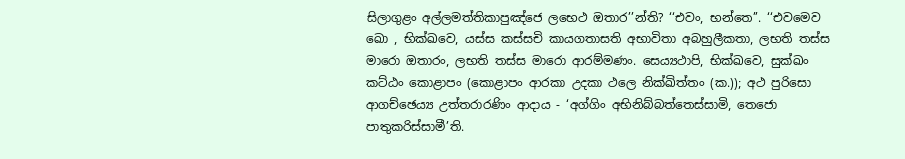සිලාගුළං අල්ලමත්තිකාපුඤ්ජෙ ලභෙථ ඔතාර’’න්ති? ‘‘එවං, භන්තෙ’’. ‘‘එවමෙව ඛො , භික්ඛවෙ, යස්ස කස්සචි කායගතාසති අභාවිතා අබහුලීකතා, ලභති තස්ස මාරො ඔතාරං, ලභති තස්ස මාරො ආරම්මණං. සෙය්‍යථාපි, භික්ඛවෙ, සුක්ඛං කට්ඨං කොළාපං (කොළාපං ආරකා උදකා ථලෙ නික්ඛිත්තං (ක.)); අථ පුරිසො ආගච්ඡෙය්‍ය උත්තරාරණිං ආදාය - ‘අග්ගිං අභිනිබ්බත්තෙස්සාමි, තෙජො පාතුකරිස්සාමී’ති.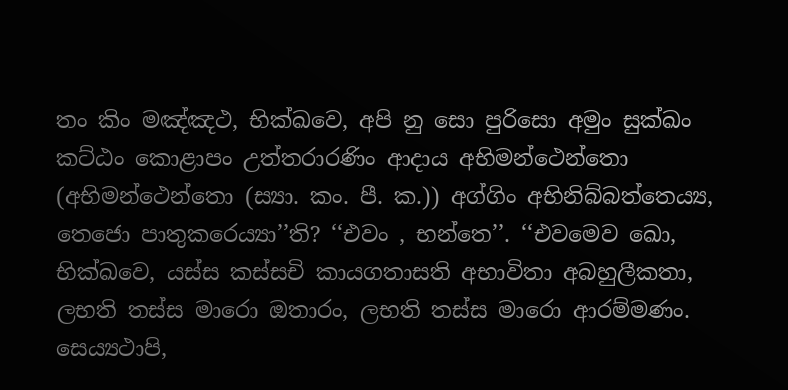තං කිං මඤ්ඤථ, භික්ඛවෙ, අපි නු සො පුරිසො අමුං සුක්ඛං කට්ඨං කොළාපං උත්තරාරණිං ආදාය අභිමන්ථෙන්තො (අභිමන්ථෙන්තො (ස්‍යා. කං. පී. ක.)) අග්ගිං අභිනිබ්බත්තෙය්‍ය, තෙජො පාතුකරෙය්‍යා’’ති? ‘‘එවං , භන්තෙ’’. ‘‘එවමෙව ඛො, භික්ඛවෙ, යස්ස කස්සචි කායගතාසති අභාවිතා අබහුලීකතා, ලභති තස්ස මාරො ඔතාරං, ලභති තස්ස මාරො ආරම්මණං. සෙය්‍යථාපි,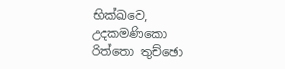භික්ඛවෙ, උදකමණිකො රිත්තො තුච්ඡො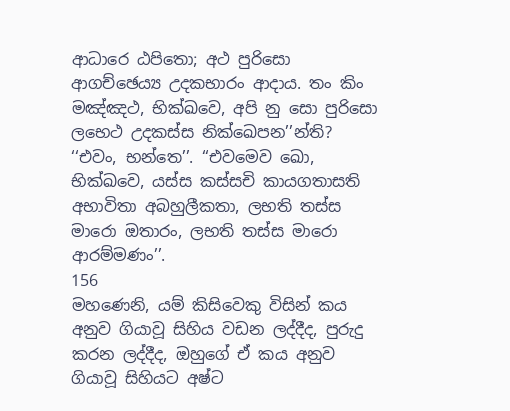ආධාරෙ ඨපිතො; අථ පුරිසො ආගච්ඡෙය්‍ය උදකභාරං ආදාය. තං කිං මඤ්ඤථ, භික්ඛවෙ, අපි නු සො පුරිසො ලභෙථ උදකස්ස නික්ඛෙපන’’න්ති? ‘‘එවං, භන්තෙ’’. ‘‘එවමෙව ඛො, භික්ඛවෙ, යස්ස කස්සචි කායගතාසති අභාවිතා අබහුලීකතා, ලභති තස්ස මාරො ඔතාරං, ලභති තස්ස මාරො ආරම්මණං’’.
156
මහණෙනි, යම් කිසිවෙකු විසින් කය අනුව ගියාවූ සිහිය වඩන ලද්දීද, පුරුදු කරන ලද්දීද, ඔහුගේ ඒ කය අනුව ගියාවූ සිහියට අෂ්ට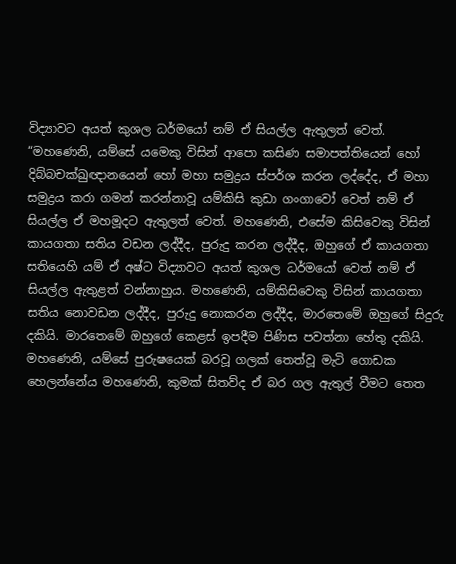විද්‍යාවට අයත් කුශල ධර්මයෝ නම් ඒ සියල්ල ඇතුලත් වෙත්.
“මහණෙනි, යම්සේ යමෙකු විසින් ආපො කසිණ සමාපත්තියෙන් හෝ දිබ්බචක්ඛුඥානයෙන් හෝ මහා සමුද්‍රය ස්පර්ශ කරන ලද්දේද, ඒ මහා සමුද්‍රය කරා ගමන් කරන්නාවූ යම්කිසි කුඩා ගංගාවෝ වෙත් නම් ඒ සියල්ල ඒ මහමූදට ඇතුලත් වෙත්. මහණෙනි, එසේම කිසිවෙකු විසින් කායගතා සතිය වඩන ලද්දීද, පුරුදු කරන ලද්දීද, ඔහුගේ ඒ කායගතා සතියෙහි යම් ඒ අෂ්ට විද්‍යාවට අයත් කුශල ධර්මයෝ වෙත් නම් ඒ සියල්ල ඇතුළත් වන්නාහුය. මහණෙනි, යම්කිසිවෙකු විසින් කායගතා සතිය නොවඩන ලද්දීද, පුරුදු නොකරන ලද්දීද, මාරතෙමේ ඔහුගේ සිදුරු දකියි. මාරතෙමේ ඔහුගේ කෙළස් ඉපදීම පිණිස පවත්නා හේතු දකියි. මහණෙනි, යම්සේ පුරුෂයෙක් බරවූ ගලක් තෙත්වූ මැටි ගොඩක හෙලන්නේය මහණෙනි, කුමක් සිතව්ද ඒ බර ගල ඇතුල් වීමට තෙත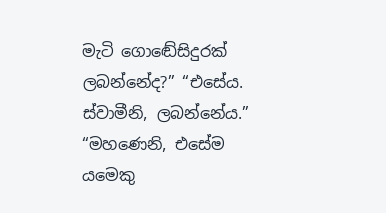මැටි ගොඬේසිදුරක් ලබන්නේද?” “එසේය. ස්වාමීනි, ලබන්නේය.” “මහණෙනි, එසේම යමෙකු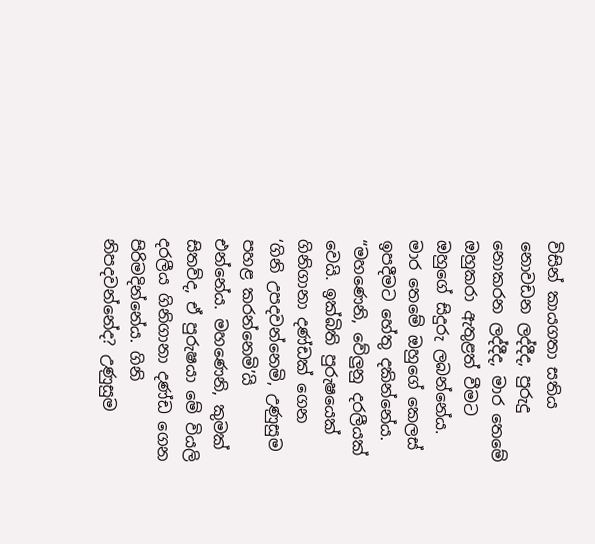විසින් කායගතා සතිය නොවඩන ලද්දීද, පුරුදු නොකරන ලද්දීද, මාර තෙමේ ඔහුකරා ඇතුළත් වීමට ඔහුගේ සිදුරු ලබන්නේය. මාර තෙමේ ඔහුගේ කෙලස් ඉපදීමට හේතු දකින්නේය.
“මහණෙනි, වේලුනු දරලීයක් වෙයි. ඉක්බිති පුරුෂයෙක් ගිනිගානා දණ්ඩක් ගෙන ‘ගිනි උපදවන්නෙමි, උණුසුම පහළ කරන්නෙමි’යි එන්නේය. මහණෙනි, කුමක් සිතව්ද, ඒ පුරුෂයා මේ වියලි දරලීය ගිනිගානා දණ්ඩ ගෙන පිරිමදින්නේය. ගිනි නිපදවන්නේද? උණුසුම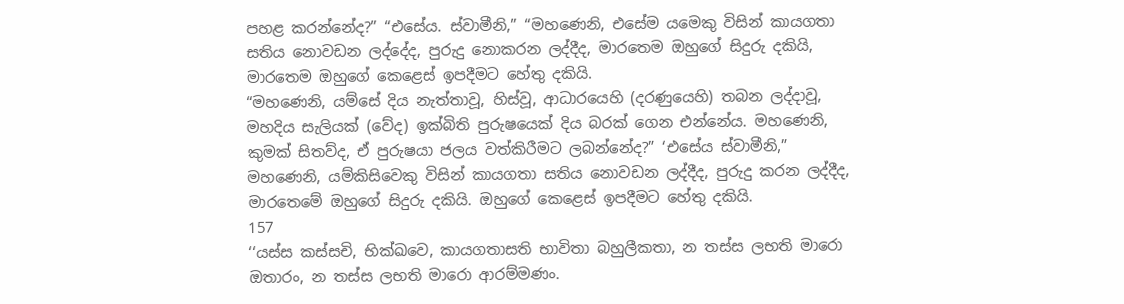පහළ කරන්නේද?” “එසේය. ස්වාමීනි,” “මහණෙනි, එසේම යමෙකු විසින් කායගතා සතිය නොවඩන ලද්දේද, පුරුදු නොකරන ලද්දීද, මාරතෙම ඔහුගේ සිදුරු දකියි, මාරතෙම ඔහුගේ කෙළෙස් ඉපදීමට හේතු දකියි.
“මහණෙනි, යම්සේ දිය නැත්තාවූ, හිස්වූ, ආධාරයෙහි (දරණුයෙහි) තබන ලද්දාවූ, මහදිය සැලියක් (වේද) ඉක්බිති පුරුෂයෙක් දිය බරක් ගෙන එන්නේය. මහණෙනි, කුමක් සිතව්ද, ඒ පුරුෂයා ජලය වත්කිරීමට ලබන්නේද?” ‘එසේය ස්වාමීනි,” මහණෙනි, යම්කිසිවෙකු විසින් කායගතා සතිය නොවඩන ලද්දීද, පුරුදු කරන ලද්දීද, මාරතෙමේ ඔහුගේ සිදුරු දකියි. ඔහුගේ කෙළෙස් ඉපදීමට හේතු දකියි.
157
‘‘යස්ස කස්සචි, භික්ඛවෙ, කායගතාසති භාවිතා බහුලීකතා, න තස්ස ලභති මාරො ඔතාරං, න තස්ස ලභති මාරො ආරම්මණං.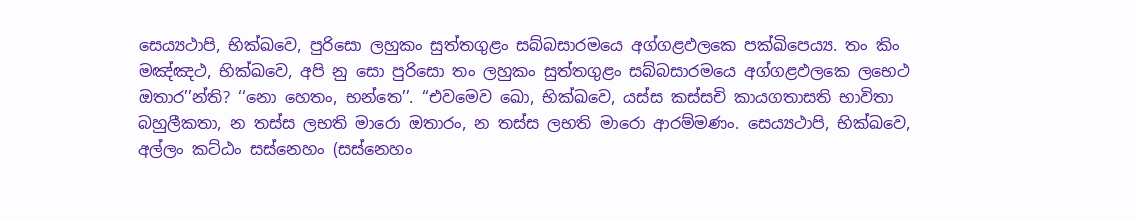සෙය්‍යථාපි, භික්ඛවෙ, පුරිසො ලහුකං සුත්තගුළං සබ්බසාරමයෙ අග්ගළඵලකෙ පක්ඛිපෙය්‍ය. තං කිං මඤ්ඤථ, භික්ඛවෙ, අපි නු සො පුරිසො තං ලහුකං සුත්තගුළං සබ්බසාරමයෙ අග්ගළඵලකෙ ලභෙථ ඔතාර’’න්ති? ‘‘නො හෙතං, භන්තෙ’’. ‘‘එවමෙව ඛො, භික්ඛවෙ, යස්ස කස්සචි කායගතාසති භාවිතා බහුලීකතා, න තස්ස ලභති මාරො ඔතාරං, න තස්ස ලභති මාරො ආරම්මණං. සෙය්‍යථාපි, භික්ඛවෙ, අල්ලං කට්ඨං සස්නෙහං (සස්නෙහං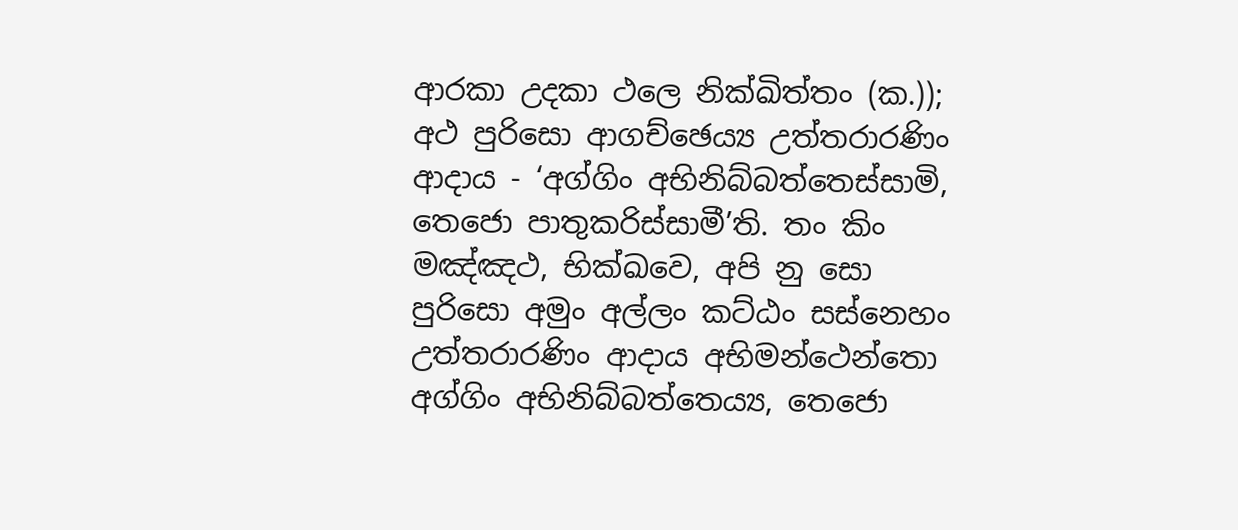ආරකා උදකා ථලෙ නික්ඛිත්තං (ක.)); අථ පුරිසො ආගච්ඡෙය්‍ය උත්තරාරණිං ආදාය - ‘අග්ගිං අභිනිබ්බත්තෙස්සාමි, තෙජො පාතුකරිස්සාමී’ති. තං කිං මඤ්ඤථ, භික්ඛවෙ, අපි නු සො පුරිසො අමුං අල්ලං කට්ඨං සස්නෙහං උත්තරාරණිං ආදාය අභිමන්ථෙන්තො අග්ගිං අභිනිබ්බත්තෙය්‍ය, තෙජො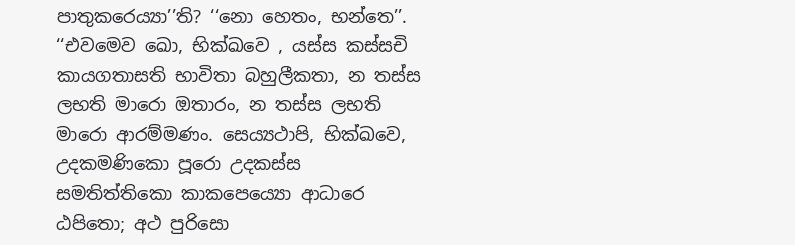පාතුකරෙය්‍යා’’ති? ‘‘නො හෙතං, භන්තෙ’’. ‘‘එවමෙව ඛො, භික්ඛවෙ , යස්ස කස්සචි කායගතාසති භාවිතා බහුලීකතා, න තස්ස ලභති මාරො ඔතාරං, න තස්ස ලභති මාරො ආරම්මණං. සෙය්‍යථාපි, භික්ඛවෙ, උදකමණිකො පූරො උදකස්ස සමතිත්තිකො කාකපෙය්‍යො ආධාරෙ ඨපිතො; අථ පුරිසො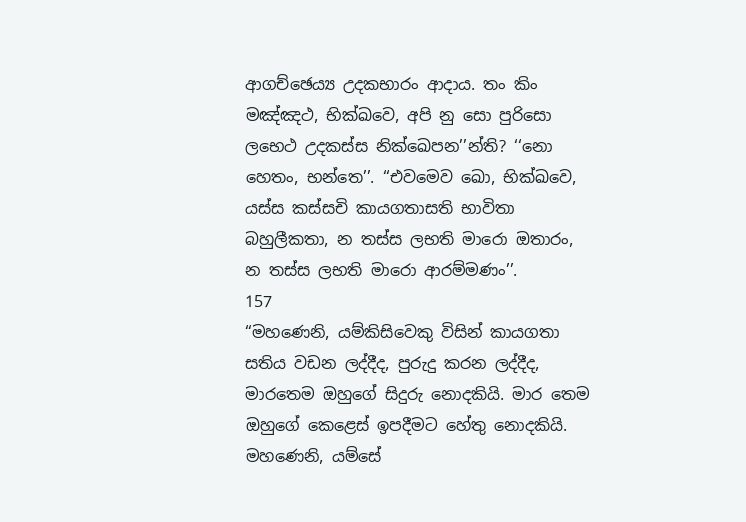ආගච්ඡෙය්‍ය උදකභාරං ආදාය. තං කිං මඤ්ඤථ, භික්ඛවෙ, අපි නු සො පුරිසො ලභෙථ උදකස්ස නික්ඛෙපන’’න්ති? ‘‘නො හෙතං, භන්තෙ’’. ‘‘එවමෙව ඛො, භික්ඛවෙ, යස්ස කස්සචි කායගතාසති භාවිතා බහුලීකතා, න තස්ස ලභති මාරො ඔතාරං, න තස්ස ලභති මාරො ආරම්මණං’’.
157
“මහණෙනි, යම්කිසිවෙකු විසින් කායගතා සතිය වඩන ලද්දීද, පුරුදු කරන ලද්දීද, මාරතෙම ඔහුගේ සිදුරු නොදකියි. මාර තෙම ඔහුගේ කෙළෙස් ඉපදීමට හේතු නොදකියි. මහණෙනි, යම්සේ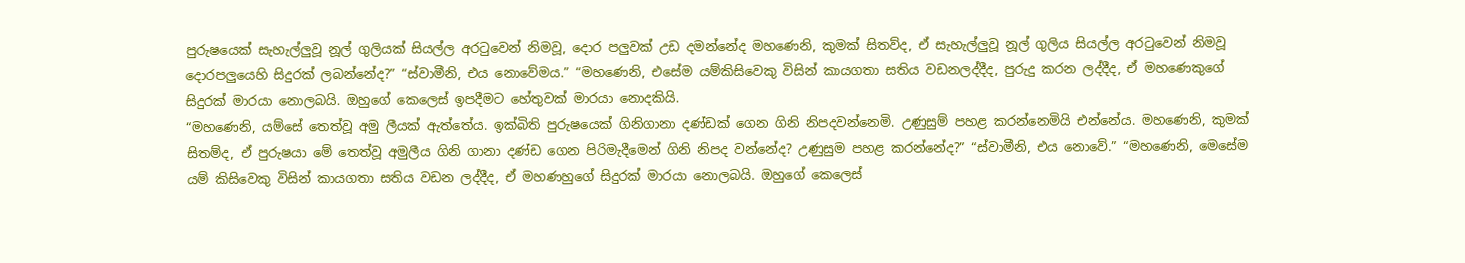පුරුෂයෙක් සැහැල්ලුවූ නූල් ගුලියක් සියල්ල අරටුවෙන් නිමවූ, දොර පලුවක් උඩ දමන්නේද මහණෙනි, කුමක් සිතව්ද, ඒ සැහැල්ලුවූ නූල් ගුලිය සියල්ල අරටුවෙන් නිමවූ දොරපලුයෙහි සිදුරක් ලබන්නේද?” “ස්වාමීනි, එය නොවේමය.” “මහණෙනි, එසේම යම්කිසිවෙකු විසින් කායගතා සතිය වඩනලද්දීද, පුරුදු කරන ලද්දීද, ඒ මහණෙකුගේ සිදුරක් මාරයා නොලබයි. ඔහුගේ කෙලෙස් ඉපදීමට හේතුවක් මාරයා නොදකියි.
“මහණෙනි, යම්සේ තෙත්වූ අමු ලීයක් ඇත්තේය. ඉක්බිති පුරුෂයෙක් ගිනිගානා දණ්ඩක් ගෙන ගිනි නිපදවන්නෙමි. උණුසුම් පහළ කරන්නෙමියි එන්නේය. මහණෙනි, කුමක් සිතම්ද, ඒ පුරුෂයා මේ තෙත්වූ අමුලීය ගිනි ගානා දණ්ඩ ගෙන පිරිමැදීමෙන් ගිනි නිපද වන්නේද? උණුසුම පහළ කරන්නේද?” “ස්වාමීනි, එය නොවේ.” “මහණෙනි, මෙසේම යම් කිසිවෙකු විසින් කායගතා සතිය වඩන ලද්දීද, ඒ මහණහුගේ සිදුරක් මාරයා නොලබයි. ඔහුගේ කෙලෙස්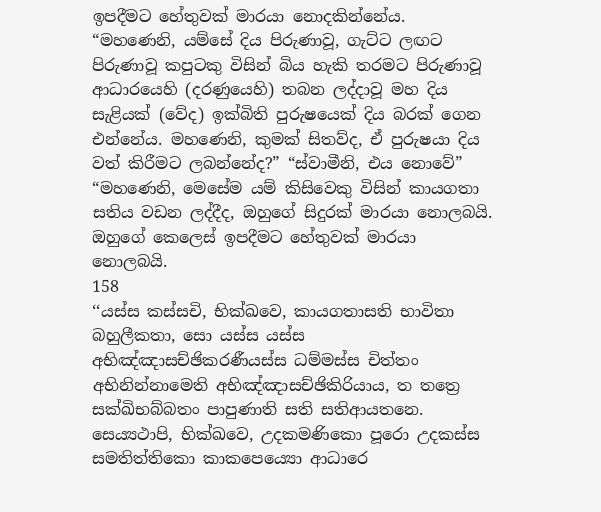ඉපදීමට හේතුවක් මාරයා නොදකින්නේය.
“මහණෙනි, යම්සේ දිය පිරුණාවූ, ගැට්ට ලඟට පිරුණාවූ කපුටකු විසින් බිය හැකි තරමට පිරුණාවූ ආධාරයෙහි (දරණුයෙහි) තබන ලද්දාවූ මහ දිය සැළියක් (වේද) ඉක්බිති පුරුෂයෙක් දිය බරක් ගෙන එන්නේය. මහණෙනි, කුමක් සිතව්ද, ඒ පුරුෂයා දිය වත් කිරීමට ලබන්නේද?” “ස්වාමීනි, එය නොවේ” “මහණෙනි, මෙසේම යම් කිසිවෙකු විසින් කායගතා සතිය වඩන ලද්දීද, ඔහුගේ සිදුරක් මාරයා නොලබයි. ඔහුගේ කෙලෙස් ඉපදීමට හේතුවක් මාරයා නොලබයි.
158
‘‘යස්ස කස්සචි, භික්ඛවෙ, කායගතාසති භාවිතා බහුලීකතා, සො යස්ස යස්ස අභිඤ්ඤාසච්ඡිකරණීයස්ස ධම්මස්ස චිත්තං අභිනින්නාමෙති අභිඤ්ඤාසච්ඡිකිරියාය, ත තත්‍රෙ සක්ඛිභබ්බතං පාපුණාති සති සතිආයතනෙ. සෙය්‍යථාපි, භික්ඛවෙ, උදකමණිකො පූරො උදකස්ස සමතිත්තිකො කාකපෙය්‍යො ආධාරෙ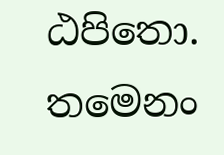ඨපිතො. තමෙනං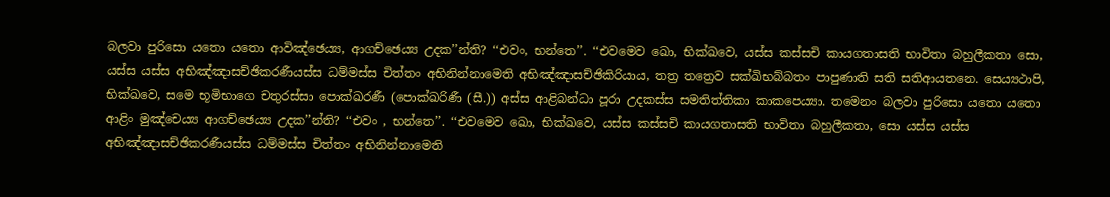බලවා පුරිසො යතො යතො ආවිඤ්ඡෙය්‍ය, ආගච්ඡෙය්‍ය උදක’’න්ති? ‘‘එවං, භන්තෙ’’. ‘‘එවමෙව ඛො, භික්ඛවෙ, යස්ස කස්සචි කායගතාසති භාවිතා බහුලීකතා සො, යස්ස යස්ස අභිඤ්ඤාසච්ඡිකරණීයස්ස ධම්මස්ස චිත්තං අභිනින්නාමෙති අභිඤ්ඤාසච්ඡිකිරියාය, තත්‍ර තත්‍රෙව සක්ඛිභබ්බතං පාපුණාති සති සතිආයතනෙ. සෙය්‍යථාපි, භික්ඛවෙ, සමෙ භූමිභාගෙ චතුරස්සා පොක්ඛරණී (පොක්ඛරිණී (සී.)) අස්ස ආළිබන්ධා පූරා උදකස්ස සමතිත්තිකා කාකපෙය්‍යා. තමෙනං බලවා පුරිසො යතො යතො ආළිං මුඤ්චෙය්‍ය ආගච්ඡෙය්‍ය උදක’’න්ති? ‘‘එවං , භන්තෙ’’. ‘‘එවමෙව ඛො, භික්ඛවෙ, යස්ස කස්සචි කායගතාසති භාවිතා බහුලීකතා, සො යස්ස යස්ස අභිඤ්ඤාසච්ඡිකරණීයස්ස ධම්මස්ස චිත්තං අභිනින්නාමෙති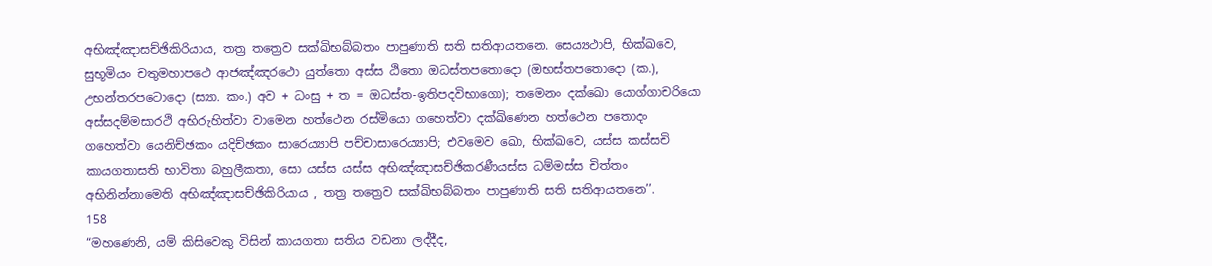අභිඤ්ඤාසච්ඡිකිරියාය, තත්‍ර තත්‍රෙව සක්ඛිභබ්බතං පාපුණාති සති සතිආයතනෙ. සෙය්‍යථාපි, භික්ඛවෙ, සුභූමියං චතුමහාපථෙ ආජඤ්ඤරථො යුත්තො අස්ස ඨිතො ඔධස්තපතොදො (ඔභස්තපතොදො (ක.), උභන්තරපටොදො (ස්‍යා. කං.) අව + ධංසු + ත = ඔධස්ත-ඉතිපදවිභාගො); තමෙනං දක්ඛො යොග්ගාචරියො අස්සදම්මසාරථි අභිරුහිත්වා වාමෙන හත්ථෙන රස්මියො ගහෙත්වා දක්ඛිණෙන හත්ථෙන පතොදං ගහෙත්වා යෙනිච්ඡකං යදිච්ඡකං සාරෙය්‍යාපි පච්චාසාරෙය්‍යාපි; එවමෙව ඛො, භික්ඛවෙ, යස්ස කස්සචි කායගතාසති භාවිතා බහුලීකතා, සො යස්ස යස්ස අභිඤ්ඤාසච්ඡිකරණීයස්ස ධම්මස්ස චිත්තං අභිනින්නාමෙති අභිඤ්ඤාසච්ඡිකිරියාය , තත්‍ර තත්‍රෙව සක්ඛිභබ්බතං පාපුණාති සති සතිආයතනෙ’’.
158
“මහණෙනි, යම් කිසිවෙකු විසින් කායගතා සතිය වඩනා ලද්දීද,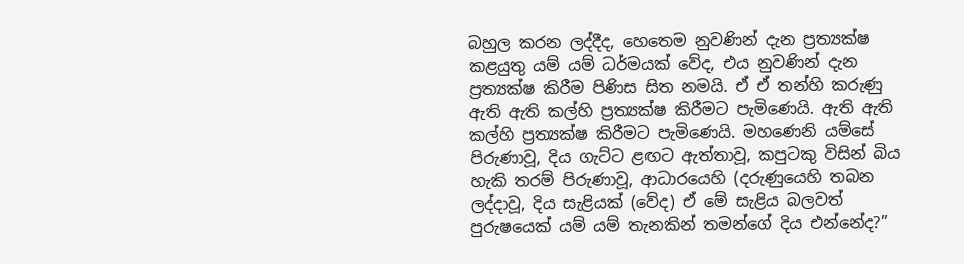බහුල කරන ලද්දීද, හෙතෙම නුවණින් දැන ප්‍රත්‍යක්ෂ කළයුතු යම් යම් ධර්මයක් වේද, එය නුවණින් දැන ප්‍රත්‍යක්ෂ කිරීම පිණිස සිත නමයි. ඒ ඒ තන්හි කරුණු ඇති ඇති කල්හි ප්‍රත්‍යක්ෂ කිරීමට පැමිණෙයි. ඇති ඇති කල්හි ප්‍රත්‍යක්ෂ කිරීමට පැමිණෙයි. මහණෙනි යම්සේ පිරුණාවූ, දිය ගැට්ට ළඟට ඇත්තාවූ, කපුටකු විසින් බිය හැකි තරම් පිරුණාවූ, ආධාරයෙහි (දරුණුයෙහි තබන ලද්දාවූ, දිය සැළියක් (වේද) ඒ මේ සැළිය බලවත් පුරුෂයෙක් යම් යම් තැනකින් තමන්ගේ දිය එන්නේද?”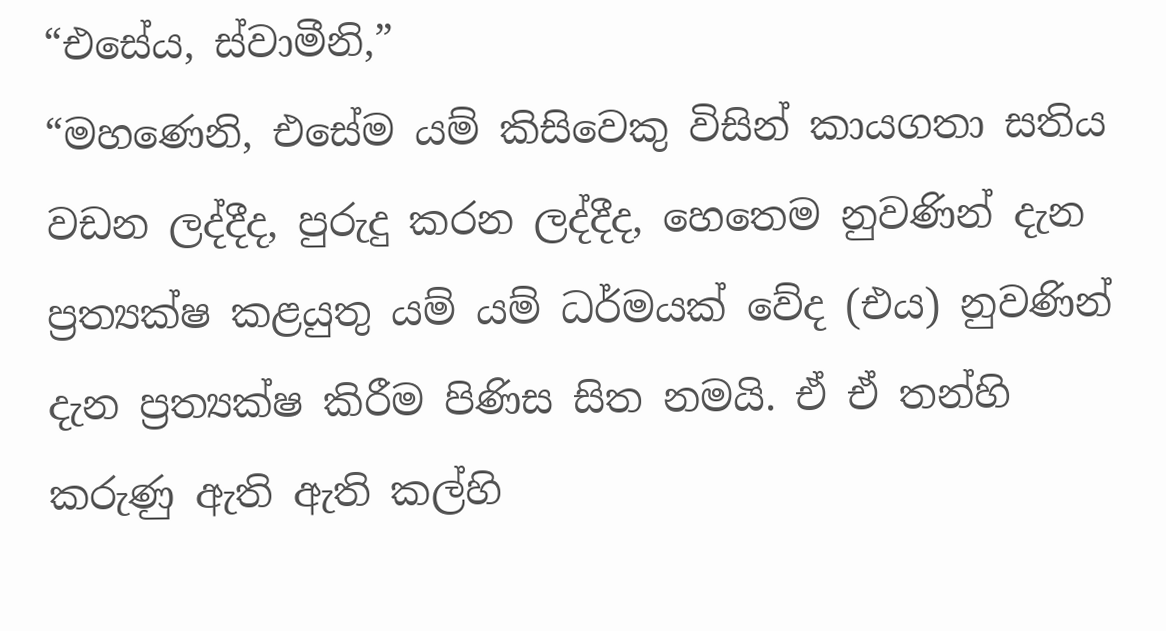“එසේය, ස්වාමීනි,”
“මහණෙනි, එසේම යම් කිසිවෙකු විසින් කායගතා සතිය වඩන ලද්දීද, පුරුදු කරන ලද්දීද, හෙතෙම නුවණින් දැන ප්‍රත්‍යක්ෂ කළයුතු යම් යම් ධර්මයක් වේද (එය) නුවණින් දැන ප්‍රත්‍යක්ෂ කිරීම පිණිස සිත නමයි. ඒ ඒ තන්හි කරුණු ඇති ඇති කල්හි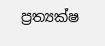ප්‍රත්‍යක්ෂ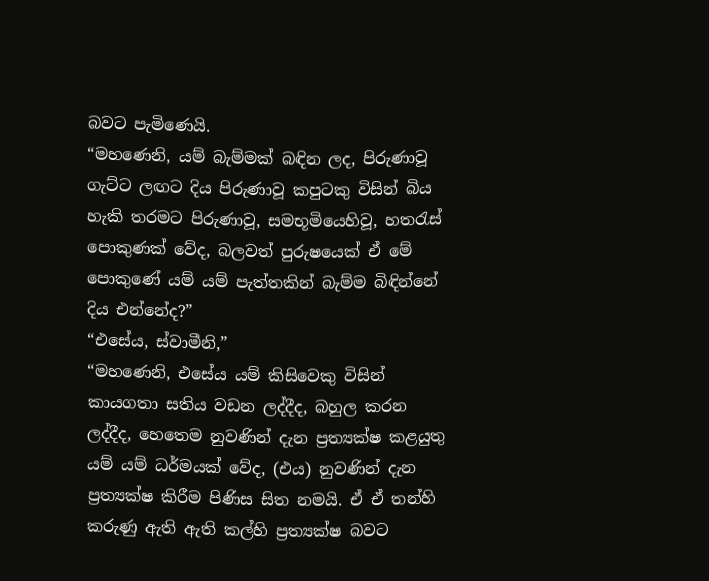බවට පැමිණෙයි.
“මහණෙනි, යම් බැම්මක් බඳින ලද, පිරුණාවූ ගැට්ට ලඟට දිය පිරුණාවූ කපුටකු විසින් බිය හැකි තරමට පිරුණාවූ, සමභූමියෙහිවූ, හතරැස් පොකුණක් වේද, බලවත් පුරුෂයෙක් ඒ මේ පොකුණේ යම් යම් පැත්තකින් බැම්ම බිඳින්නේ දිය එන්නේද?”
“එසේය, ස්වාමීනි,”
“මහණෙනි, එසේය යම් කිසිවෙකු විසින් කායගතා සතිය වඩන ලද්දීද, බහුල කරන ලද්දීද, හෙතෙම නුවණින් දැන ප්‍රත්‍යක්ෂ කළයුතු යම් යම් ධර්මයක් වේද, (එය) නුවණින් දැන ප්‍රත්‍යක්ෂ කිරීම පිණිස සිත නමයි. ඒ ඒ තන්හි කරුණු ඇති ඇති කල්හි ප්‍රත්‍යක්ෂ බවට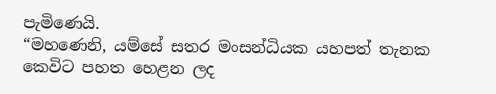පැමිණෙයි.
“මහණෙනි, යම්සේ සතර මංසන්ධියක යහපත් තැනක කෙවිට පහත හෙළන ලද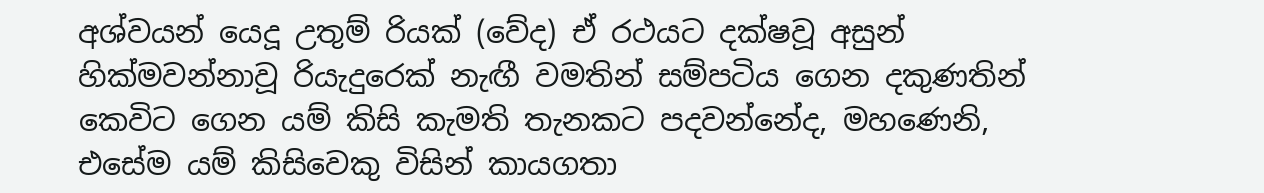අශ්වයන් යෙදූ උතුම් රියක් (වේද) ඒ රථයට දක්ෂවූ අසුන් හික්මවන්නාවූ රියැදුරෙක් නැඟී වමතින් සම්පටිය ගෙන දකුණතින් කෙවිට ගෙන යම් කිසි කැමති තැනකට පදවන්නේද, මහණෙනි, එසේම යම් කිසිවෙකු විසින් කායගතා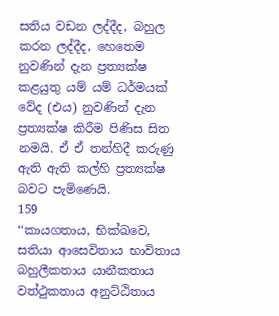සතිය වඩන ලද්දීද, බහුල කරන ලද්දීද, හෙතෙම නුවණින් දැන ප්‍රත්‍යක්ෂ කළයුතු යම් යම් ධර්මයක් වේද (එය) නුවණින් දැන ප්‍රත්‍යක්ෂ කිරීම පිණිස සිත නමයි. ඒ ඒ තන්හිදී කරුණු ඇති ඇති කල්හි ප්‍රත්‍යක්ෂ බවට පැමිණෙයි.
159
‘‘කායගතාය, භික්ඛවෙ, සතියා ආසෙවිතාය භාවිතාය බහුලීකතාය යානීකතාය වත්ථුකතාය අනුට්ඨිතාය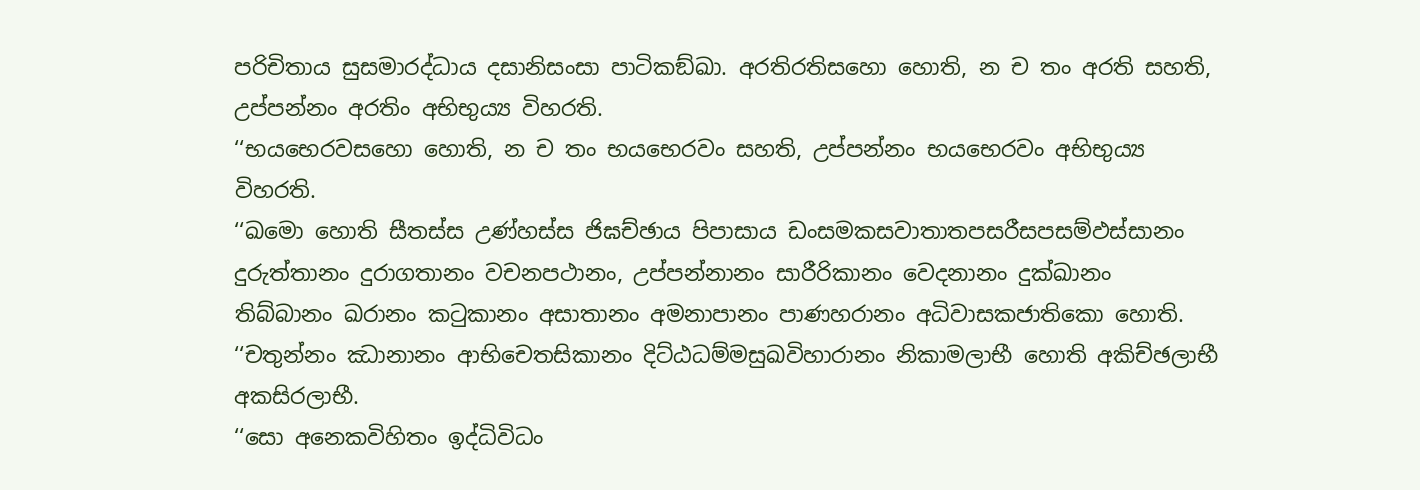පරිචිතාය සුසමාරද්ධාය දසානිසංසා පාටිකඞ්ඛා. අරතිරතිසහො හොති, න ච තං අරති සහති, උප්පන්නං අරතිං අභිභුය්‍ය විහරති.
‘‘භයභෙරවසහො හොති, න ච තං භයභෙරවං සහති, උප්පන්නං භයභෙරවං අභිභුය්‍ය විහරති.
‘‘ඛමො හොති සීතස්ස උණ්හස්ස ජිඝච්ඡාය පිපාසාය ඩංසමකසවාතාතපසරීසපසම්ඵස්සානං දුරුත්තානං දුරාගතානං වචනපථානං, උප්පන්නානං සාරීරිකානං වෙදනානං දුක්ඛානං තිබ්බානං ඛරානං කටුකානං අසාතානං අමනාපානං පාණහරානං අධිවාසකජාතිකො හොති.
‘‘චතුන්නං ඣානානං ආභිචෙතසිකානං දිට්ඨධම්මසුඛවිහාරානං නිකාමලාභී හොති අකිච්ඡලාභී අකසිරලාභී.
‘‘සො අනෙකවිහිතං ඉද්ධිවිධං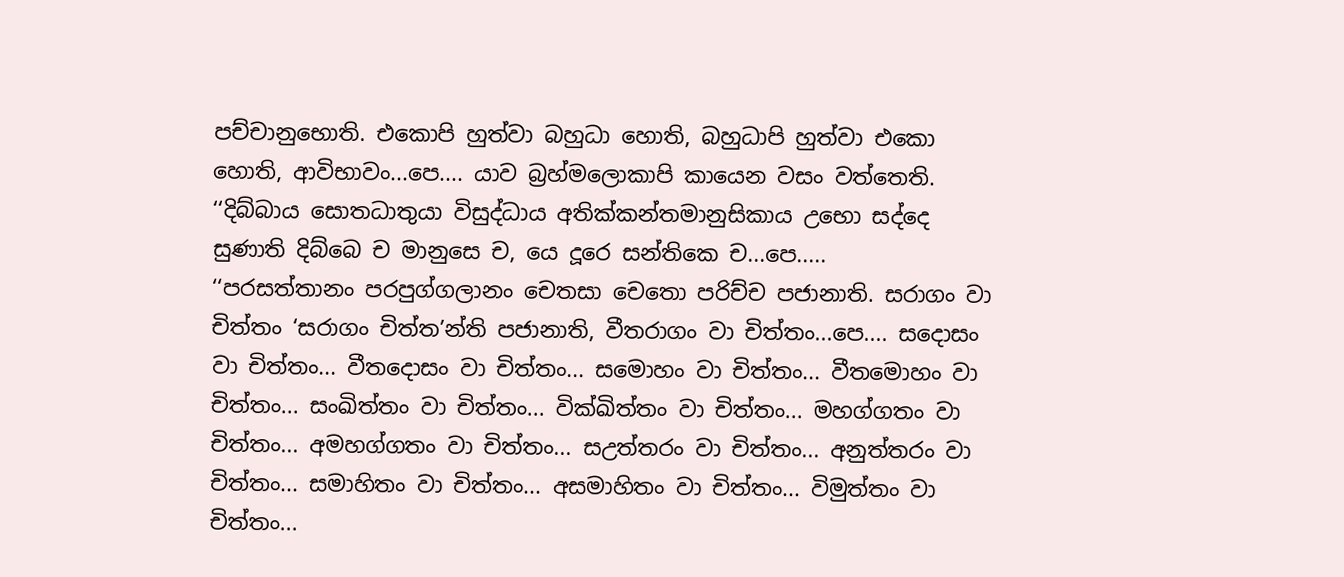පච්චානුභොති. එකොපි හුත්වා බහුධා හොති, බහුධාපි හුත්වා එකො හොති, ආවිභාවං...පෙ.... යාව බ්‍රහ්මලොකාපි කායෙන වසං වත්තෙති.
‘‘දිබ්බාය සොතධාතුයා විසුද්ධාය අතික්කන්තමානුසිකාය උභො සද්දෙ සුණාති දිබ්බෙ ච මානුසෙ ච, යෙ දූරෙ සන්තිකෙ ච...පෙ.....
‘‘පරසත්තානං පරපුග්ගලානං චෙතසා චෙතො පරිච්ච පජානාති. සරාගං වා චිත්තං ‘සරාගං චිත්ත’න්ති පජානාති, වීතරාගං වා චිත්තං...පෙ.... සදොසං වා චිත්තං... වීතදොසං වා චිත්තං... සමොහං වා චිත්තං... වීතමොහං වා චිත්තං... සංඛිත්තං වා චිත්තං... වික්ඛිත්තං වා චිත්තං... මහග්ගතං වා චිත්තං... අමහග්ගතං වා චිත්තං... සඋත්තරං වා චිත්තං... අනුත්තරං වා චිත්තං... සමාහිතං වා චිත්තං... අසමාහිතං වා චිත්තං... විමුත්තං වා චිත්තං...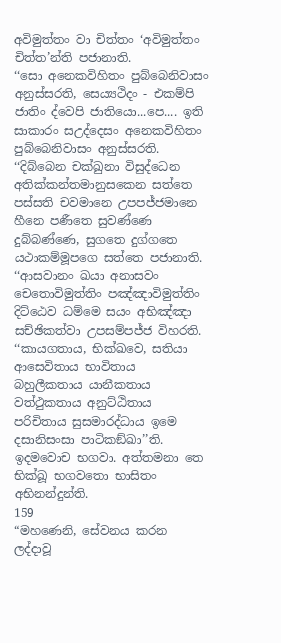අවිමුත්තං වා චිත්තං ‘අවිමුත්තං චිත්ත’න්ති පජානාති.
‘‘සො අනෙකවිහිතං පුබ්බෙනිවාසං අනුස්සරති, සෙය්‍යථිදං - එකම්පි ජාතිං ද්වෙපි ජාතියො...පෙ.... ඉති සාකාරං සඋද්දෙසං අනෙකවිහිතං පුබ්බෙනිවාසං අනුස්සරති.
‘‘දිබ්බෙන චක්ඛුනා විසුද්ධෙන අතික්කන්තමානුසකෙන සත්තෙ පස්සති චවමානෙ උපපජ්ජමානෙ හීනෙ පණීතෙ සුවණ්ණෙ දුබ්බණ්ණෙ, සුගතෙ දුග්ගතෙ යථාකම්මූපගෙ සත්තෙ පජානාති.
‘‘ආසවානං ඛයා අනාසවං චෙතොවිමුත්තිං පඤ්ඤාවිමුත්තිං දිට්ඨෙව ධම්මෙ සයං අභිඤ්ඤා සච්ඡිකත්වා උපසම්පජ්ජ විහරති.
‘‘කායගතාය, භික්ඛවෙ, සතියා ආසෙවිතාය භාවිතාය බහුලීකතාය යානීකතාය වත්ථුකතාය අනුට්ඨිතාය පරිචිතාය සුසමාරද්ධාය ඉමෙ දසානිසංසා පාටිකඞ්ඛා’’ති.
ඉදමවොච භගවා. අත්තමනා තෙ භික්ඛූ භගවතො භාසිතං අභිනන්දුන්ති.
159
“මහණෙනි, සේවනය කරන ලද්දාවූ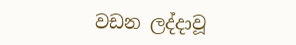වඩන ලද්දාවූ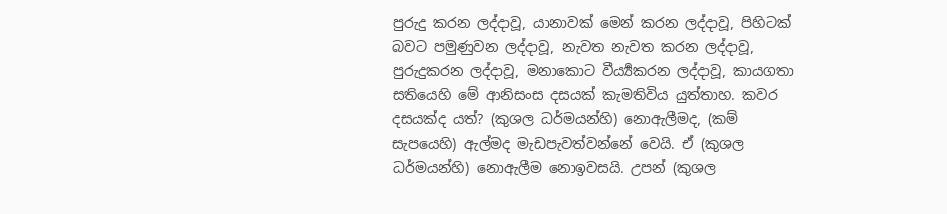පුරුදු කරන ලද්දාවූ, යානාවක් මෙන් කරන ලද්දාවූ, පිහිටක් බවට පමුණුවන ලද්දාවූ, නැවත නැවත කරන ලද්දාවූ, පුරුදුකරන ලද්දාවූ, මනාකොට වීර්‍ය්‍යකරන ලද්දාවූ, කායගතා සතියෙහි මේ ආනිසංස දසයක් කැමතිවිය යුත්තාහ. කවර දසයක්ද යත්? (කුශල ධර්මයන්හි) නොඇලීමද, (කම් සැපයෙහි) ඇල්මද මැඩපැවත්වන්නේ වෙයි. ඒ (කුශල ධර්මයන්හි) නොඇලීම නොඉවසයි. උපන් (කුශල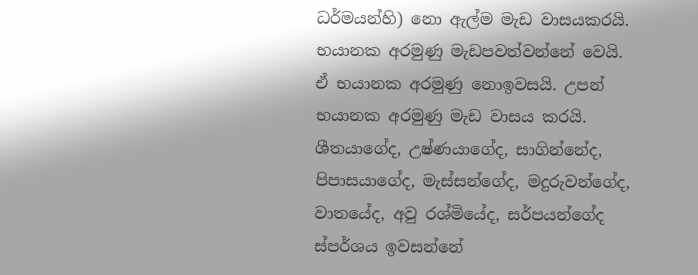ධර්මයන්හි) නො ඇල්ම මැඩ වාසයකරයි. භයානක අරමුණු මැඩපවත්වන්නේ වෙයි. ඒ භයානක අරමුණු නොඉවසයි. උපන් භයානක අරමුණු මැඩ වාසය කරයි. ශීතයාගේද, උෂ්ණයාගේද, සාගින්නේද, පිපාසයාගේද, මැස්සන්ගේද, මදුරුවන්ගේද, වාතයේද, අවු රශ්මියේද, සර්පයන්ගේද ස්පර්ශය ඉවසන්නේ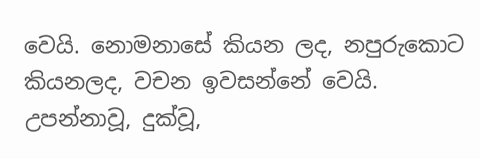වෙයි. නොමනාසේ කියන ලද, නපුරුකොට කියනලද, වචන ඉවසන්නේ වෙයි. උපන්නාවූ, දුක්වූ,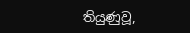තියුණුවූ,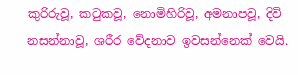කුරිරුවූ, කටුකවූ, නොමිහිරිවූ, අමනාපවූ, දිවි නසන්නාවූ, ශරීර වේදනාව ඉවසන්නෙක් වෙයි.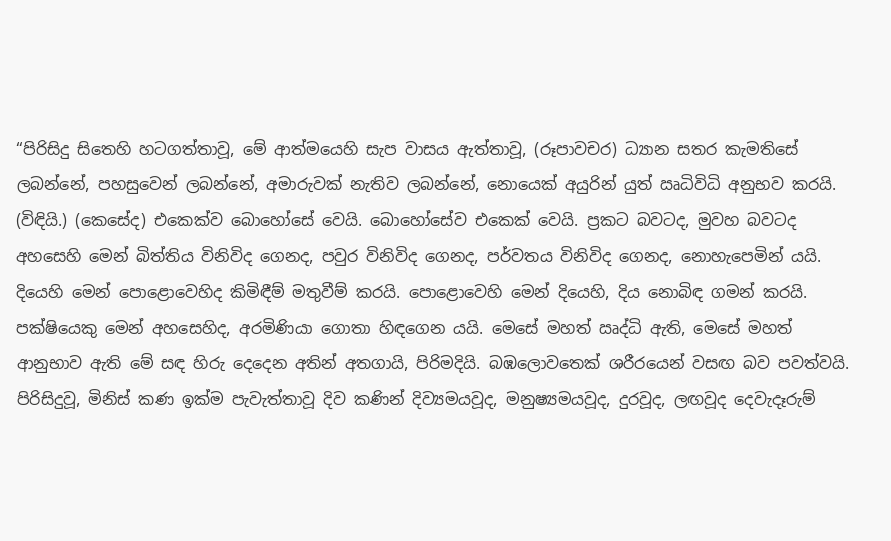“පිරිසිදු සිතෙහි හටගත්තාවූ, මේ ආත්මයෙහි සැප වාසය ඇත්තාවූ, (රූපාවචර) ධ්‍යාන සතර කැමතිසේ ලබන්නේ, පහසුවෙන් ලබන්නේ, අමාරුවක් නැතිව ලබන්නේ, නොයෙක් අයුරින් යුත් ඍධිවිධි අනුභව කරයි. (විඳියි.) (කෙසේද) එකෙක්ව බොහෝසේ වෙයි. බොහෝසේව එකෙක් වෙයි. ප්‍රකට බවටද, මුවහ බවටද අහසෙහි මෙන් බිත්තිය විනිවිද ගෙනද, පවුර විනිවිද ගෙනද, පර්වතය විනිවිද ගෙනද, නොහැපෙමින් යයි. දියෙහි මෙන් පොළොවෙහිද කිමිඳීම් මතුවීම් කරයි. පොළොවෙහි මෙන් දියෙහි, දිය නොබිඳ ගමන් කරයි. පක්ෂියෙකු මෙන් අහසෙහිද, අරමිණියා ගොතා හිඳගෙන යයි. මෙසේ මහත් ඍද්ධි ඇති, මෙසේ මහත් ආනුභාව ඇති මේ සඳ හිරු දෙදෙන අතින් අතගායි, පිරිමදියි. බඹලොවතෙක් ශරීරයෙන් වසඟ බව පවත්වයි. පිරිසිදුවූ, මිනිස් කණ ඉක්ම පැවැත්තාවූ දිව කණින් දිව්‍යමයවූද, මනුෂ්‍යමයවූද, දුරවූද, ලඟවූද දෙවැදෑරුම්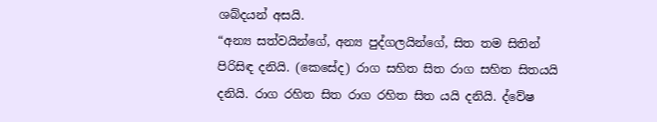ශබ්දයන් අසයි.
“අන්‍ය සත්වයින්ගේ, අන්‍ය පුද්ගලයින්ගේ, සිත තම සිතින් පිරිසිඳ දනියි. (කෙසේද) රාග සහිත සිත රාග සහිත සිතයයි දනියි. රාග රහිත සිත රාග රහිත සිත යයි දනියි. ද්වේෂ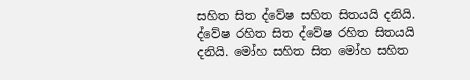සහිත සිත ද්වේෂ සහිත සිතයයි දනියි. ද්වේෂ රහිත සිත ද්වේෂ රහිත සිතයයි දනියි. මෝහ සහිත සිත මෝහ සහිත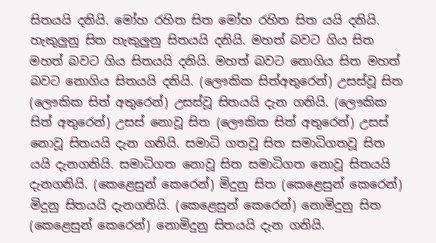සිතයයි දනියි. මෝහ රහිත සිත මෝහ රහිත සිත යයි දනියි. හැකුලුනු සිත හැකුලුනු සිතයයි දනියි. මහත් බවට ගිය සිත මහත් බවට ගිය සිතයයි දනියි. මහත් බවට නොගිය සිත මහත් බවට නොගිය සිතයයි දනියි. (ලෞකික සිත්අතුරෙන්) උසස්වූ සිත (ලෞකික සිත් අතුරෙන්) උසස්වූ සිතයයි දැන ගනියි. (ලෞකික සිත් අතුරෙන්) උසස් නොවූ සිත (ලෞකික සිත් අතුරෙන්) උසස් නොවූ සිතයයි දැන ගනියි. සමාධි ගතවූ සිත සමාධිගතවූ සිත යයි දැනගනියි. සමාධිගත නොවූ සිත සමාධිගත නොවූ සිතයයි දැනගනියි. (කෙළෙසුන් කෙරෙන්) මිදුනු සිත (කෙළෙසුන් කෙරෙන්) මිදුනු සිතයයි දැනගනියි. (කෙළෙසුන් කෙරෙන්) නොමිදුනු සිත (කෙළෙසුන් කෙරෙන්) නොමිදුනු සිතයයි දැන ගනියි.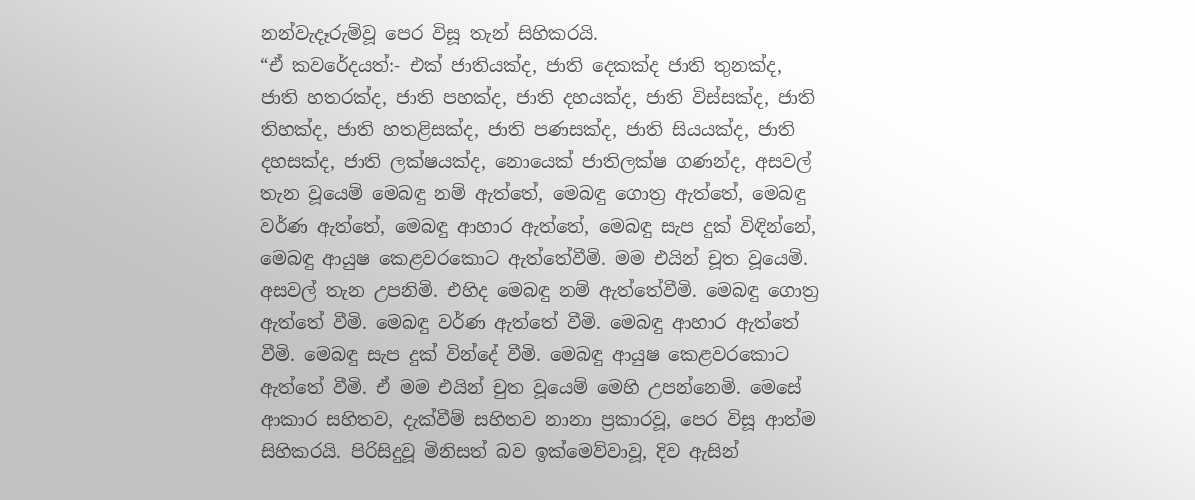නන්වැදෑරුම්වූ පෙර විසූ තැන් සිහිකරයි.
“ඒ කවරේදයත්:- එක් ජාතියක්ද, ජාති දෙකක්ද ජාති තුනක්ද, ජාති හතරක්ද, ජාති පහක්ද, ජාති දහයක්ද, ජාති විස්සක්ද, ජාති තිහක්ද, ජාති හතළිසක්ද, ජාති පණසක්ද, ජාති සියයක්ද, ජාති දහසක්ද, ජාති ලක්ෂයක්ද, නොයෙක් ජාතිලක්ෂ ගණන්ද, අසවල් තැන වූයෙම් මෙබඳු නම් ඇත්තේ, මෙබඳු ගොත්‍ර ඇත්තේ, මෙබඳු වර්ණ ඇත්තේ, මෙබඳු ආහාර ඇත්තේ, මෙබඳු සැප දුක් විඳින්නේ, මෙබඳු ආයුෂ කෙළවරකොට ඇත්තේවීමි. මම එයින් චූත වූයෙමි. අසවල් තැන උපනිමි. එහිද මෙබඳු නම් ඇත්තේවීමි. මෙබඳු ගොත්‍ර ඇත්තේ වීමි. මෙබඳු වර්ණ ඇත්තේ වීමි. මෙබඳු ආහාර ඇත්තේ වීමි. මෙබඳු සැප දුක් වින්දේ වීමි. මෙබඳු ආයුෂ කෙළවරකොට ඇත්තේ වීමි. ඒ මම එයින් චුත වූයෙම් මෙහි උපන්නෙමි. මෙසේ ආකාර සහිතව, දැක්වීම් සහිතව නානා ප්‍රකාරවූ, පෙර විසූ ආත්ම සිහිකරයි. පිරිසිදුවූ මිනිසත් බව ඉක්මෙව්වාවූ, දිව ඇසින්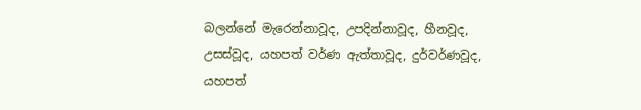බලන්නේ මැරෙන්නාවූද, උපදින්නාවූද, හීනවූද, උසස්වූද, යහපත් වර්ණ ඇත්තාවූද, දුර්වර්ණවූද, යහපත්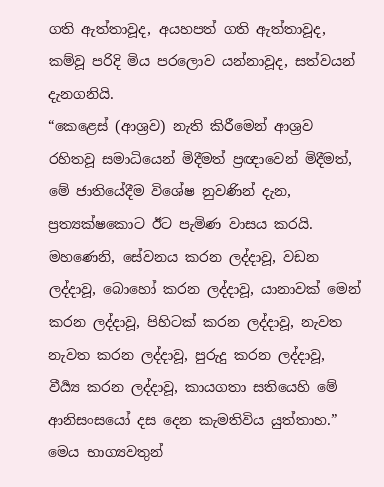ගති ඇත්තාවූද, අයහපත් ගති ඇත්තාවූද, කම්වූ පරිදි මිය පරලොව යන්නාවූද, සත්වයන් දැනගනියි.
“කෙළෙස් (ආශ්‍රව) නැති කිරීමෙන් ආශ්‍රව රහිතවූ සමාධියෙන් මිදීමත් ප්‍රඥාවෙන් මිදීමත්, මේ ජාතියේදීම විශේෂ නුවණින් දැන, ප්‍රත්‍යක්ෂකොට ඊට පැමිණ වාසය කරයි. මහණෙනි, සේවනය කරන ලද්දාවූ, වඩන ලද්දාවූ, බොහෝ කරන ලද්දාවූ, යානාවක් මෙන් කරන ලද්දාවූ, පිහිටක් කරන ලද්දාවූ, නැවත නැවත කරන ලද්දාවූ, පුරුදු කරන ලද්දාවූ, වීර්‍ය්‍ය කරන ලද්දාවූ, කායගතා සතියෙහි මේ ආනිසංසයෝ දස දෙන කැමතිවිය යුත්තාහ.” මෙය භාග්‍යවතුන්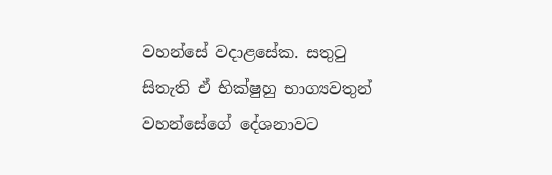වහන්සේ වදාළසේක. සතුටු සිතැති ඒ භික්ෂුහු භාග්‍යවතුන් වහන්සේගේ දේශනාවට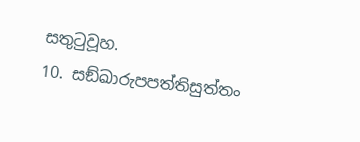සතුටුවූහ.
10. සඞ්ඛාරුපපත්තිසුත්තං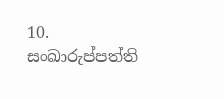10. සංඛාරුප්පත්ති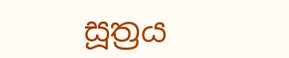සූත්‍රය